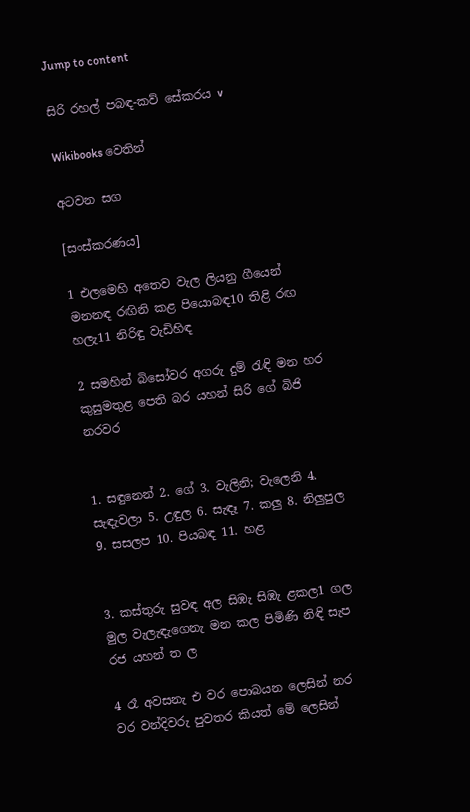Jump to content

සිරි රහල් පබඳ-කව් සේකරය v

Wikibooks වෙතින්

අටවන සග

[සංස්කරණය]

1 එලමෙහි අතෙව වැල ලියනු ගීයෙන් මනනඳ රඟිනි කළ පියොබඳ10 තිළි රඟ හලැ11 නිරිඳු වැඩිහිඳ

2 සමහින් බිසෝවර අගරු දුම් රැඳි මන හර කුසුමතුළ පෙති බර යහන් සිරි ගේ බිජි නරවර


1. සඳුනෙන් 2. ගේ 3. වැලිනි; වැලෙනි 4. සැඳැවලා 5. උඳුල 6. සැඳෑ 7. කලු 8. නිලුපුල 9. සසලප 10. පියබඳ 11. හළ


3. කස්තුරු සුවඳ අල සිඹැ සිඹැ ළකල1 ගල මුල වැලැඳැගෙනැ මන කල පිමිණි නිඳි සැප රජ යහන් ත ල

4 රෑ අවසනැ එ වර පොබයන ලෙසින් නර වර වන්දිවරු පුවතර කියත් මේ ලෙසින්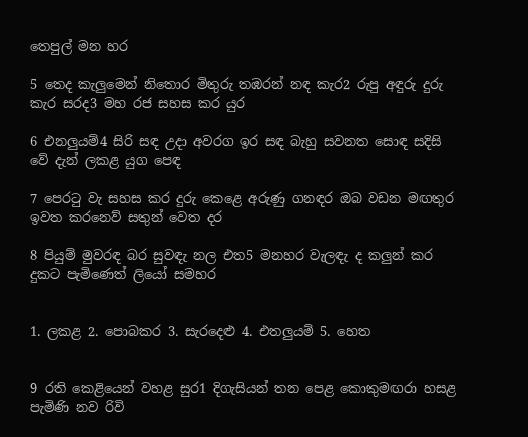තෙපුල් මන හර

5 තෙද කැලුමෙන් නිතොර මිතුරු තඹරන් නඳ කැර2 රුපු අඳුරු දුරු කැර සරද3 මහ රජ සහස කර යුර

6 එනලුයම්4 සිරි සඳ උදා අවරග ඉර ‍සඳ බැහු සවනත සොඳ සදිසි වේ දැන් ලකළ යුග පෙඳ

7 පෙරටු වැ සහස කර දුරු කෙළෙ අරුණු ගනඳර ඔබ වඩන මඟතුර ඉවත කරනෙව් සතුන් වෙත දර

8 පියුම් මුවරඳ බර සුවඳැ නල එත5 මනහර වැලඳැ ද කලුන් කර දුකට පැමිණෙත් ලියෝ සමහර


1. ලකළ 2. පොබකර 3. සැරදෙළු 4. එතලුයම් 5. හෙත


9 රති කෙළියෙන් වහළ සුර1 දිගැසියන් තන පෙළ කොකුමඟරා හසළ පැමිණි නව රිවි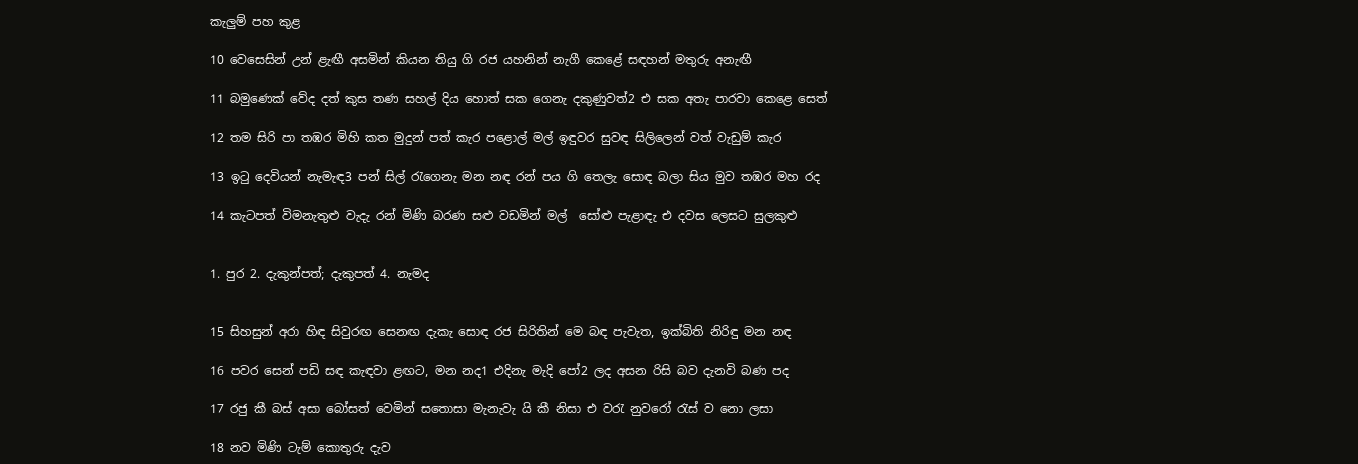කැලුම් පහ කුළ

10 වෙසෙසින් උන් ළැඟී අසමින් කියන තියු ගි රජ යහනින් නැගී කෙළේ සඳහන් මතුරු අනැඟී

11 බමුණෙක් වේද දත් කුස තණ සහල් දිය හොත් සක ගෙනැ දකුණුවත්2 එ සක අතැ පාරවා කෙළෙ සෙත්

12 තම සිරි පා තඹර මිහි කත මුදුන් පත් කැර පළොල් මල් ඉඳුවර සුවඳ සිලිලෙන් වත් වැඩුම් කැර

13 ඉටු දෙවියන් නැමැඳ3 පන් සිල් රැගෙනැ මන නඳ රන් පය ගි තෙලැ සොඳ බලා සිය මුව තඹර මහ රද

14 කැටපත් විමනැතුළු වැදැ රන් මිණි බරණ සළු වඩමින් මල් ‍ සෝළු පැළාඳැ එ දවස ලෙසට සුලකුළු


1. පුර 2. දැකුන්පත්; දැකුපත් 4. නැමද


15 සිහසුන් අරා හිඳ සිවුරඟ සෙ‍නඟ දැකැ සොඳ රජ සිරිතින් මෙ බඳ පැවැත, ඉක්බිති නිරිඳු මන නඳ

16 පවර සෙන් පඩි සඳ කැඳවා ළඟට, මන නද1 එදිනැ මැදි පෝ2 ලද අසන රිසි බව දැනවි බණ පද

17 රජු කී බස් අසා බෝසත් වෙමින් ‍සතොසා මැනැවැ යි කී නිසා එ වරැ නුවරෝ රැස් ව නො ලසා

18 නව මිණි ටැම් කොතුරු දැව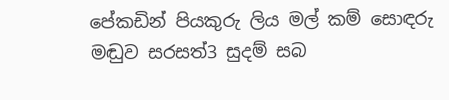පේකඩින් පියකුරු ලිය මල් කම් සොඳරු මඬුව සරසත්3 සුදම් සබ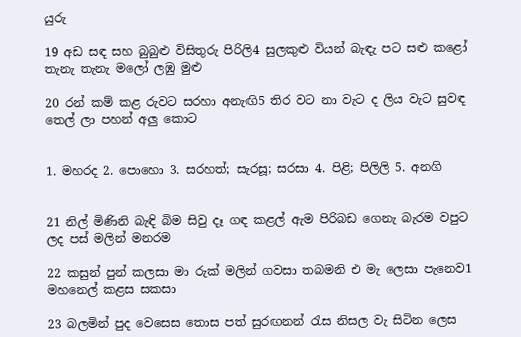යුරු

19 අඩ සඳ සහ බුබුළු විසිතුරු පිරිලි4 සුලකුළු වියන් බැඳැ පට සළු කළෝ තැනැ තැනැ මලෝ ලඹු මුළු

20 රන් කම් කළ රුවට සරහා අනැඟි5 තිර වට නා වැට ද ලිය වැට සුවඳ තෙල් ලා පහන් අලු කොට


1. මහරද 2. පො‍හො 3. සරහත්; සැරසූ; සරසා 4. පිළි; පිලිලි 5. අනගි


21 නිල් මිණිනි බැඳි බිම සිවු දෑ ගඳ කළල් ඇම පිරිබඩ ගෙනැ බැරම වපුට ලද පස් මලින් මනරම

22 කසුන් පුන් කලසා මා රුක් මලින් ගවසා තබමනි එ මැ ලෙසා පැනෙව1 මහනෙල් කළස සකසා

23 බලමින් පුද වෙසෙස තොස පත් සුරඟනන් රැස නිසල වැ සිටින ලෙස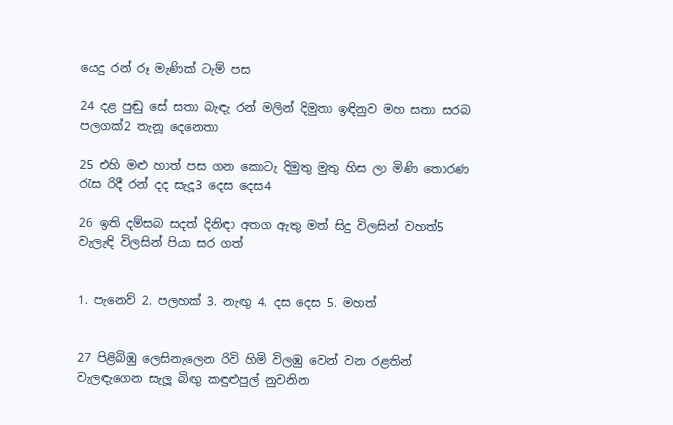යෙදු රන් රූ මැණික් ටැම් පස

24 දළ පුඬු සේ සතා බැඳැ රන් මලින් දිමුතා ඉඳිනුව මහ සතා සරබ පලගක්2 තැනූ දෙනෙතා

25 එහි මළු හාත් පස ගන කොටැ දිමුතු මුතු හිස ලා මිණි තොරණ රැස රිදී රන් දද සැදූ3 දෙස දෙස4

26 ඉති දම්සබ සදත් දිනිඳා අතග ඇතු මත් සිදු විලසින් වහත්5 වැලැඳි විලසින් පියා සර ගත්


1. පැනෙව් 2. පලහක් 3. නැඟු 4. දස දෙස 5. මහත්


27 පිළිබිඹු ලෙසිනැලෙන රිවි හිමි විලඹු වෙන් වන රළතින් වැලඳැගෙන සැලූ බිඟු කඳුළුපුල් නුවනින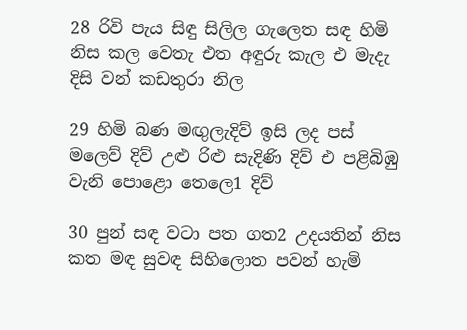28 රිවි පැය සිඳු සිලිල ගැලෙත සඳ හිමි නිස කල වෙතැ එත අඳුරු කැල එ මැදැ දිසි වන් කඩතුරා නිල

29 හිමි බණ මඟුලැදිව් ඉසි ලද පස් මලෙව් දිව් උළු රිළු සැදිණි දිව් එ පළිබිඹු වැනි පොළො තෙලෙ1 දිව්

30 පුන් සඳ වටා පත ගත2 උදයතින් නිස කත මඳ සුවඳ සිහිලොත පවන් හැමි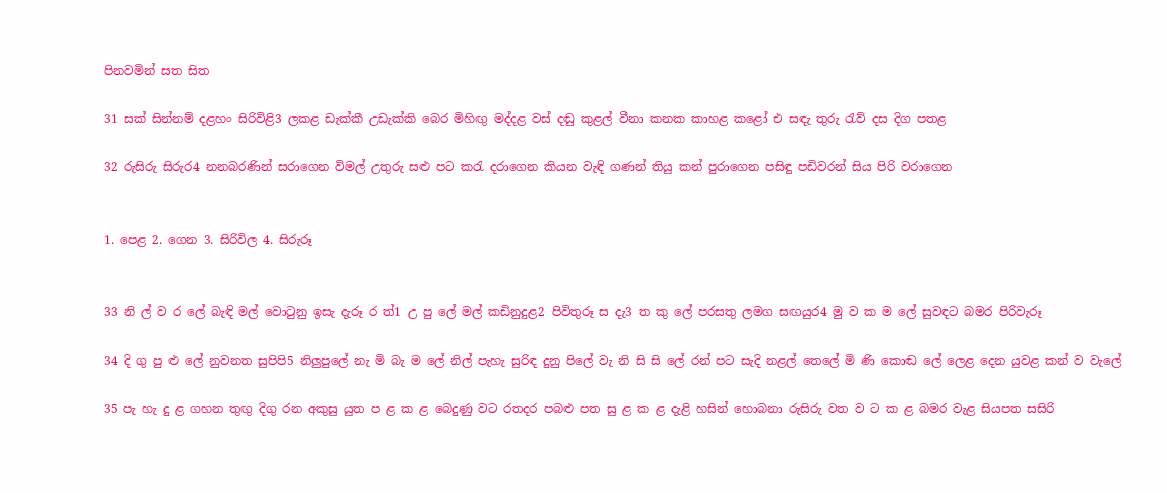පිනවමින් සත සිත

31 සක් සින්නම් දළහං සිරිවිළි3 ලකළ ඩැක්කී උඩැක්කි බෙර මිහිඟු මද්දළ වස් දඬු කුළල් වීනා කනක කාහළ කළෝ එ සඳැ තුරු රැව් දස දිග පතළ

32 රුසිරු සිරුර4 නනබරණින් සරාගෙන විමල් උතුරු සළු පට කරැ දරාගෙන කියන වැඳි ගණන් තියු කන් පුරාගෙන පසිඳු පඩිවරන් සිය පිරි වරාගෙන


1. පෙළ 2. ගෙන 3. සිරිවිල 4. සිරුරූ


33 නි ල් ව ර ලේ බැඳි මල් වොටුනු ඉසැ දැරූ ර ත්1 උ පු ලේ මල් කඩිනුදුළ2 පිවිතුරූ ස දැ3 ත කු ලේ පරසතු ලමග සඟයුර4 මු ව ක ම ලේ සුවඳට බමර පිරිවැරූ

34 දි ගු පු ළු ලේ නුවනත සුපිපි5 නිලුපුලේ නැ මි බැ ම ලේ නිල් පැහැ සුරිඳ දුනු පිලේ වැ නි සි සි ලේ රන් පට සැදි නළල් තෙලේ මි ණි කොඬ ලේ ලෙළ දෙන යුවළ කන් ව වැලේ

35 පැ හැ දු ළ ගහන තුඟු දිගු රන අකුසු යුත ප ළ ක ළ බෙදුණු වට රතදර පබළු පත සු ළ ක ළ දැළි හසින් හොබනා රුසිරු වත ව ට ක ළ බමර වැළ සියපත සසිරි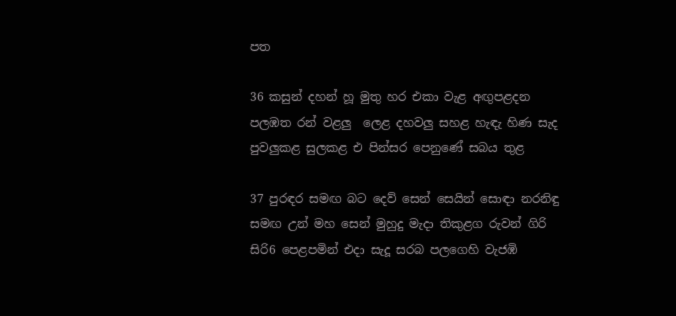පත

36 කසුන් දහන් හූ මුතු හර එකා වැළ අඟුපළදන පලඹත රන් වළලු ‍ ලෙළ දහවලු සහළ හැඳැ හිණ සැද පුවලුකළ සුලකළ එ පින්සර පෙනුණේ සබය තුළ

37 පුරඳර සමඟ බට දෙව් සෙන් සෙයින් සොඳා නරනිඳු සමඟ උන් මහ සෙන් මුහුදු මැදා තිකුළග රුවන් ගිරි සි‍රි6 පෙළපමින් එදා සැදූ සරබ පලගෙහි වැජ‍ඹි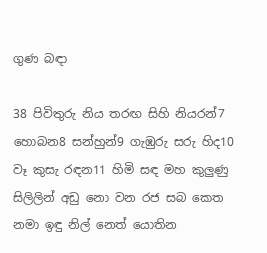ගුණ බඳා

38 පිවිතුරු නිය තරඟ සිහි නියරන්7 හොබන8 සන්හුන්9 ගැඹුරු සරු හිද10 වෑ කුසැ රඳන11 හිමි සඳ මහ කුලුණු සිලිලින් අඩු නො වන රජ සබ කෙත නමා ඉඳු නිල් නෙත් යොතින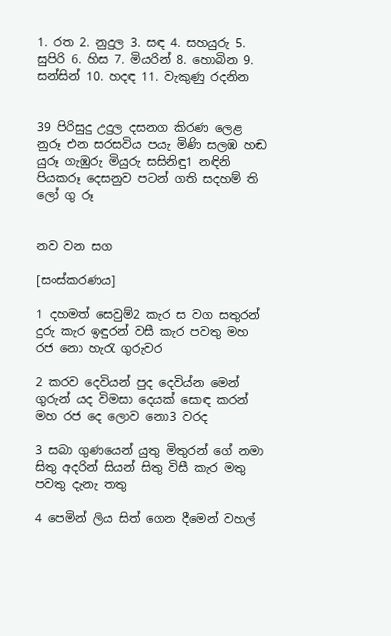1. රත 2. නුදුල 3. සඳ 4. සහයුරු 5. සුපිරි 6. හිස 7. මියරින් 8. හොබින 9. සන්සින් 10. හදඳ 11. වැකුණු රදනින


39 පිරිසුදු උදුල දසනග කිරණ ලෙළ නුරූ එන සරසවිය පයැ මිණි සලඹ හඬ යුරූ ගැඹුරු මියුරු සසිනිඳු1 නඳිනි පියකරූ දෙසනුව පටන් ගති සදහම් ති ලෝ ගු රූ


නව වන සග

[සංස්කරණය]

1 දහමත් සෙවුම්2 කැර ස වග සතුරන් දුරු කැර ඉඳුරන් වසී කැර පවතු මහ රජ නො හැරැ ගුරුවර

2 කරව දෙවියන් පුද දෙවිය්න මෙන් ගුරුන් යද විමසා දෙයක් සොඳ කරන් මහ රජ දෙ ලොව නො3 වරද

3 සබා ගු‍ණයෙන් යුතු මිතුරන් ගේ නමා සිතු අදරින් සියන් සිතු විසී කැර මතු පවතු දැනැ තතු

4 පෙමින් ලිය සිත් ගෙන ‍දීමෙන් වහල්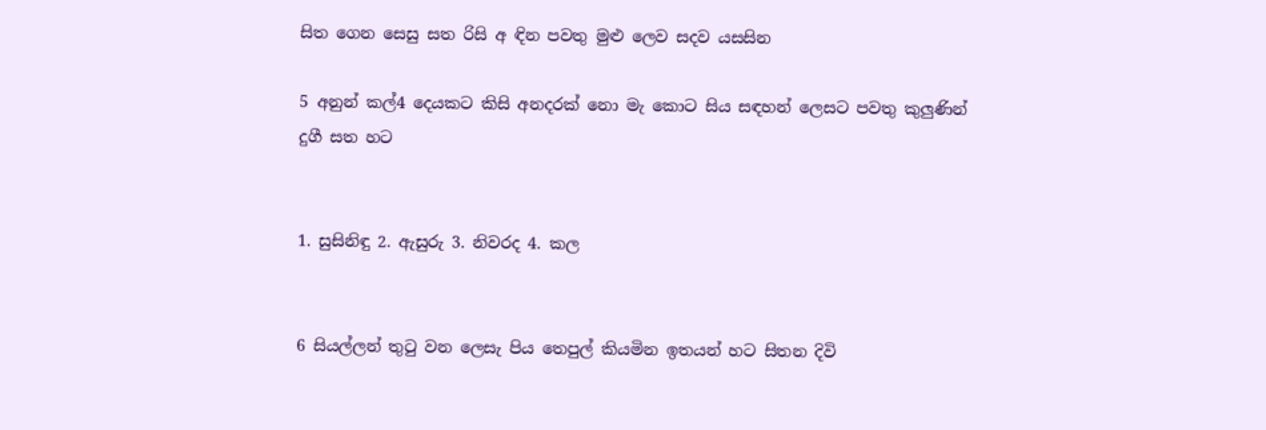සිත ගෙන සෙසු සත රිසි අ ඳින පවතු මුළු ලෙව සදව යසසින

5 අනුන් කල්4 දෙයකට කිසි අනදරක් නො මැ කොට සිය සඳහන් ලෙසට පවතු කුලුණින් දුගී සත හට


1. සුසිනිඳු 2. ඇසුරු 3. නිවරද 4. කල


6 සියල්ලන් තුටු වන ලෙසැ පිය තෙපුල් කියමින ඉතයන් හට සිතන දිවි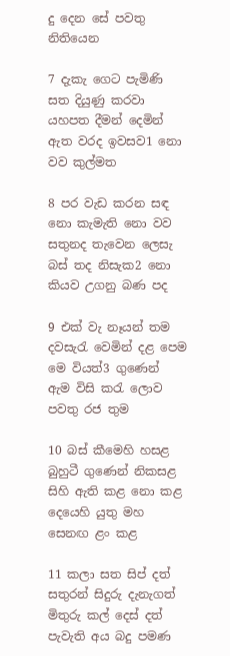දු දෙන සේ පවතු නිතියෙන

7 දැකැ ගෙට පැමිණි සත දියුණු කරවා යහපත දීමන් දෙමින් ඇත වරද ඉවසව1 නො වව කුල්මත

8 පර වැඩ කරන සඳ නො කැමැති නො වව සතුනද තැවෙන ලෙසැ බස් තද නිසැක2 නො කියව උගනු බණ පද

9 එක් වැ නෑයන් තම දවසැරැ වෙමින් දළ පෙම මෙ වියත්3 ගුණෙන් ඇම විසි කරැ ලොව පවතු රජ තුම

10 බස් කීමෙහි හසළ බුහුටී ගුණෙන් නිකසළ සිහි ඇති කළ නො කළ දෙයෙහි යුතු මහ සෙනඟ ළං කළ

11 කලා සත සිප් දත් සතුරන් සිදුරු දැනැගත් මිතුරු කල් දෙස් දත් පැවැති අය බදු පමණ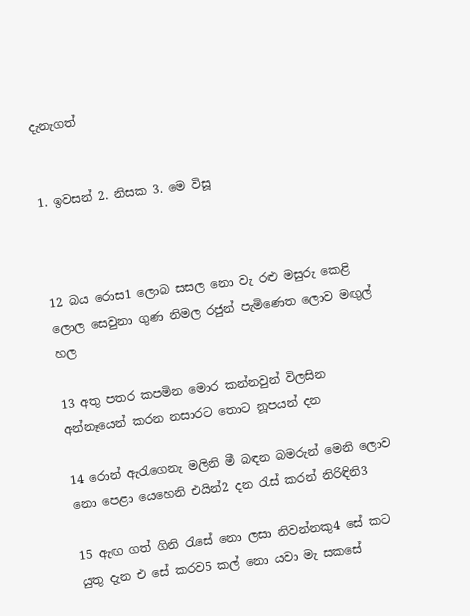දැනැගත්


1. ඉවසන් 2. නිසක 3. මෙ විසූ



12 බය රොස1 ලොබ සසල නො වැ රළු මසුරු කෙළි ලොල සෙවුනා ගුණ නිමල රජුන් පැමිණෙත ලොව මඟුල් හල

13 අතු පතර කපමින මොර කන්නවුන් විලසින අන්නෑයෙන් කරන නසාරට තොට නූපයන් දන

14 රොන් ඇරැගෙනැ මලිනි මී බඳන බමරුන් මෙනි ලොව නො පෙළා යෙහෙනි එයින්2 දන රැස් කරන් නිරි‍ඳිනි3

15 ඇඟ ගත් ගිනි රැසේ නො ලසා නිවන්නකු4 සේ කට යුතු දැන එ සේ කරව5 කල් නො යවා මැ සකසේ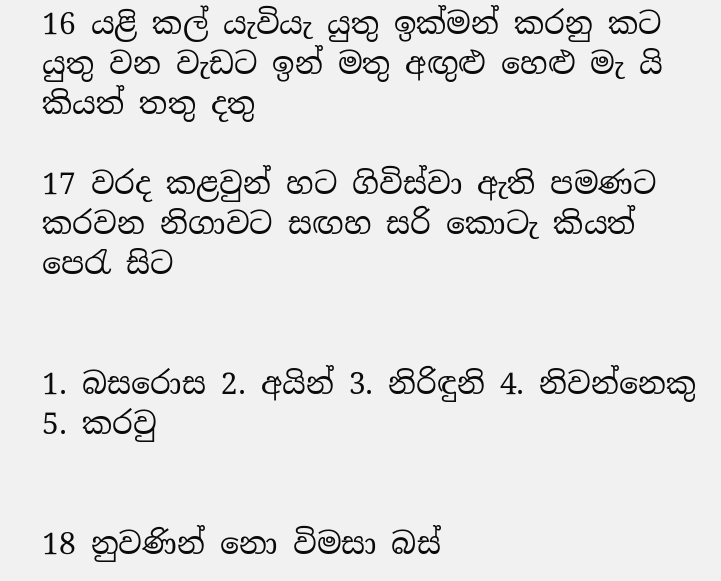16 යළි කල් යැවියැ යුතු ඉක්මන් කරනු කට යුතු වන වැඩට ඉන් මතු අඟුළු හෙළු මැ යි කියත් තතු දතු

17 වරද කළවුන් හට ගිවිස්වා ඇති පමණට කරවන නිගාවට සඟහ සරි කොටැ කියත් පෙරැ සිට


1. බසරොස 2. අයින් 3. නිරිඳුනි 4. නිවන්නෙකු 5. කරවු


18 නුවණින් නො විමසා බස්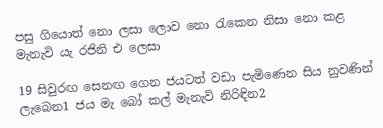පසු ගියොත් නො ලසා ලොව නො රැකෙන නිසා නො කළ මැනැවි යැ රජිනි එ ලෙසා

19 සිවුරඟ සෙනඟ ගෙන ජයටත් වඩා පැමිණෙන සිය නුවණින් ලැබෙන1 ජය මැ බෝ කල් මැනැවි නිරිඳින2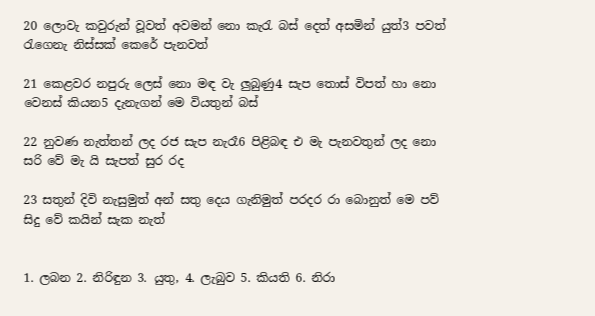20 ලොවැ කවුරුන් වූවත් අවමන් නො කැරැ බස් දෙත් අසමින් යුත්3 පවත් රැගෙනැ නිස්සක් කෙ‍රේ පැනවත්

21 කෙ‍ළවර නපුරු ලෙස් නො මඳ වැ ලුබුණු4 සැප තොස් විපත් හා නො වෙනස් කියන5 දැනැගන් මෙ වියතුන් බස්

22 නුවණ නැත්තන් ලද රජ සැප නැරෑ6 පිළිබඳ එ මැ පැනවතුන් ලද නො සරි වේ මැ යි සැපත් සුර රද

23 සතුන් දිවි නැසුමුත් අන් සතු දෙය ගැනිමුත් පරදර රා බොනුත් මෙ පව් සිදු වේ කයින් සැක නැත්


1. ලබන 2. නිරිඳුන 3. යුතු, 4. ලැබුව 5. කියති 6. නිරා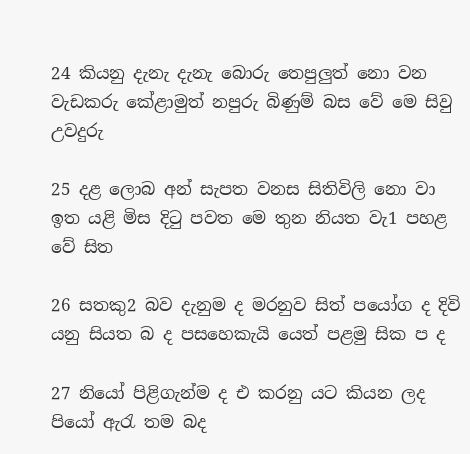24 කියනු දැනැ ‍දැනැ බොරු තෙපුලුත් නො වන වැඩකරු කේළාමුත් නපුරු බිණුම් බස වේ මෙ සිවු උවදුරු

25 දළ ලොබ අන් සැපත වනස සිතිවිලි නො වා ඉත යළි මිස දිටු පවත මෙ තුන නියත වැ1 පහළ වේ සිත

26 සතකු2 බව දැනුම ද මරනුව සිත් පයෝග ද දිවි යනු සියත බ ද පසහෙකැයි යෙත් පළමු සික ප ද

27 නියෝ පිළිගැන්ම ද එ කරනු යට කියන ලද පියෝ ඇරැ තම බද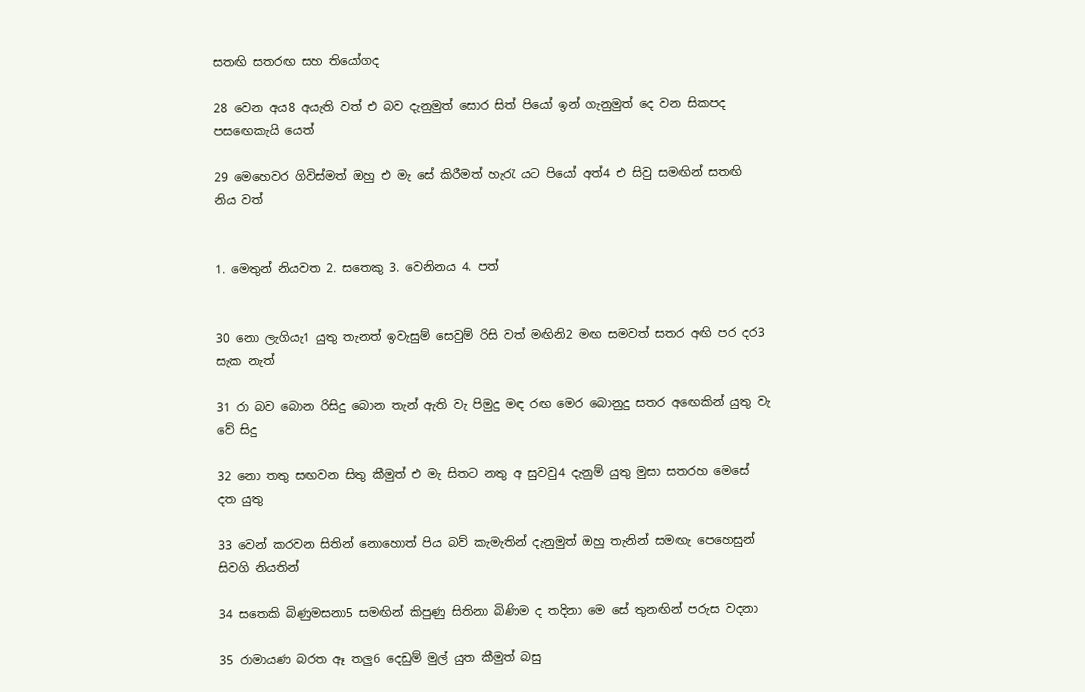සතඟි සතරඟ සහ තියෝගද

28 වෙන අය8 අයැති වත් එ බව දැනුමුත් සොර සිත් පියෝ ඉන් ගැනුමුත් දෙ වන සිකපද පස‍ඟෙකැයි යෙත්

29 මෙහෙවර ගිවිස්මත් ඔහු එ මැ සේ කිරීමත් හැරැ යට පියෝ අත්4 එ සිවු සමඟින් සතඟි නිය වත්


1. මෙතුන් නියවත 2. සතෙකු 3. වෙනිනය 4. පත්


30 නො ලැගියැ1 යුතු තැනත් ඉවැසුම් සෙවුම් රිසි වත් මඟිනි2 මඟ සමවත් සතර අඟි පර දර3 සැක නැත්

31 රා බව බොන රිසිදු බොන තැන් ඇති වැ පිමුදු මඳ රඟ මෙර බොනුදු සතර අ‍ඟෙකින් යුතු වැ වේ සිදු

32 නො තතු සඟවන සිතු කීමුත් එ මැ සිතට නතු අ සුවවු4 දැනුම් යුතු මුසා සතරහ මෙසේ දත යුතු

33 වෙන් කරවන සිතින් නොහොත් පිය බව් කැමැතින් දැනුමුත් ඔහු තැනින් සමඟැ පෙහෙසුන් සිවගි නියතින්

34 සතෙකි බිණුමසනා5 සමඟින් කිපුණු සිතිනා බිණිම ද තදිනා මෙ සේ තුනඟින් පරුස වදනා

35 රාමායණ බරත ඈ තලු6 දෙඩුම් මුල් යුත කීමුත් බසු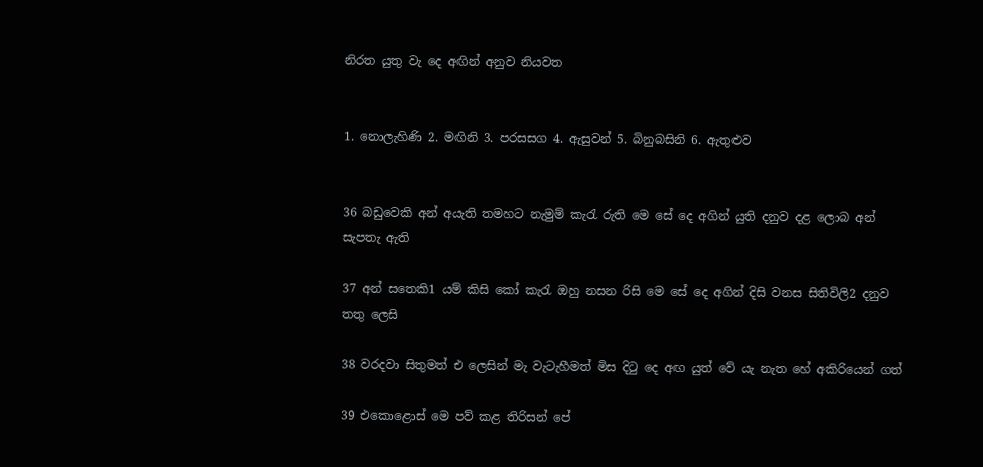නිරත යුතු වැ දෙ අඟින් අනුව නියවත


1. නොලැහිණි 2. මඟිනි 3. පරසසග 4. ඇසුවන් 5. බිනුබසිනි 6. ඇතුළුව


36 බඩුවෙකි අන් අයැති තමහට නැමුම් කැරැ රුති මෙ සේ දෙ අගින් යුති දනුව දළ ලොබ අන් සැපතැ ඇති

37 අන් සතෙකි1 යම් කිසි කෝ කැරැ ඔහු නසන රිසි මෙ සේ දෙ අගින් දිසි වනස සිතිවිලි2 දනුව තතු ලෙසි

38 වරදවා සිතුමත් එ ලෙසින් මැ වැටැහීමත් මිස දිටු දෙ අඟ යුත් වේ යැ නැත හේ අකිරියෙන් ගත්

39 එකොළොස් මෙ පව් කළ තිරිසන් පේ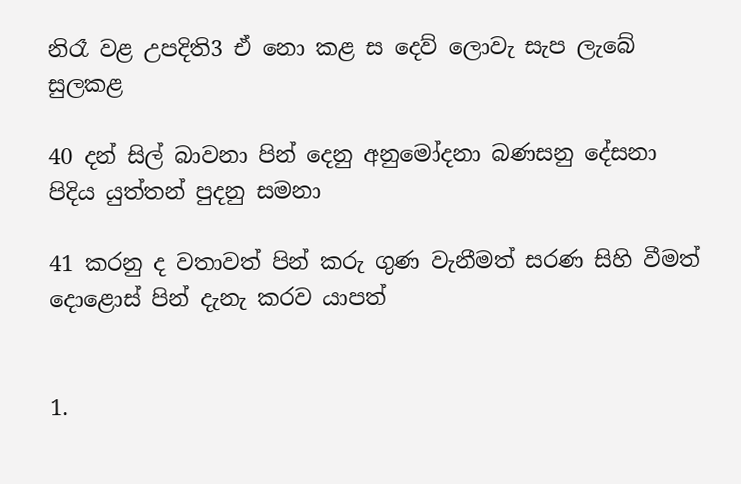නිරෑ වළ උපදිති3 ඒ නො කළ ස දෙව් ලොවැ සැප ලැබේ සුලකළ

40 දන් සිල් බාවනා පින් දෙනු අනුමෝදනා බණසනු දේසනා පිදිය යුත්තන් පුදනු සමනා

41 කරනු ද වතාවත් පින් කරු ගුණ වැනීමත් සරණ සිහි වීමත් දොළොස් පින් දැනැ කරව යාපත්


1.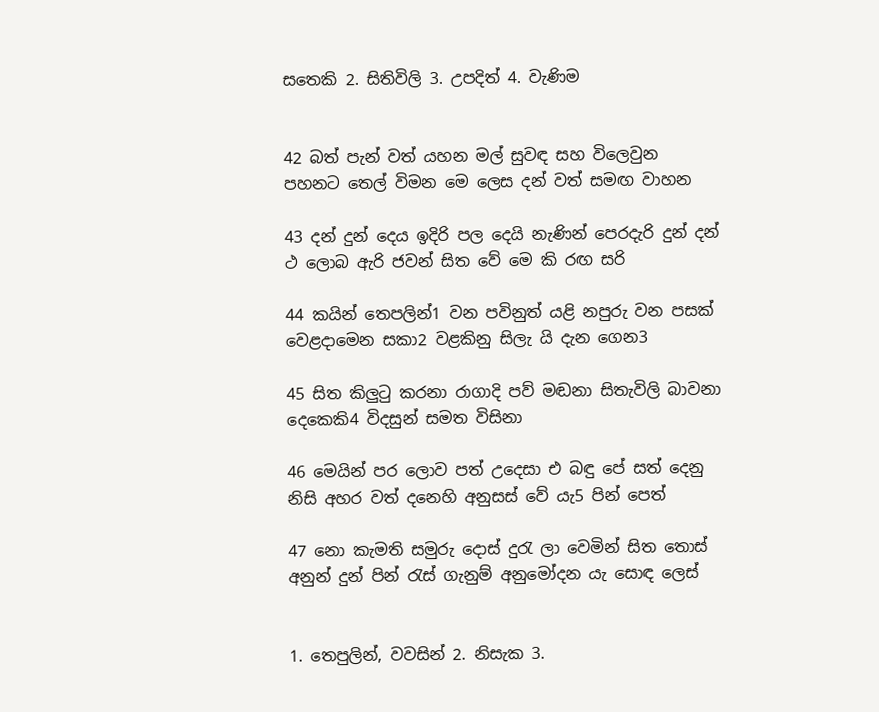සතෙකි 2. සිතිවිලි 3. උපදිත් 4. වැණිම


42 බත් පැන් වත් යහන මල් සුවඳ සහ විලෙවුන පහනට තෙල් විමන මෙ ලෙස දන් වත් සමඟ වාහන

43 දන් දුන් දෙය ඉදිරි පල දෙයි නැණින් පෙරදැරි දුන් දන් ථ ලොබ ඇරි ජවන් සිත වේ මෙ කි රඟ සරි

44 කයින් තෙපලින්1 වන පවිනුත් යළි නපුරු වන පසක් වෙළදාමෙන සකා2 වළකිනු සිලැ යි දැන ගෙන3

45 සිත කිලුටු කරනා රාගාදි පව් මඬනා සිතැවිලි බාවනා දෙකෙකි4 විදසුන් සමත විසිනා

46 මෙයින් පර ලොව පත් උදෙසා එ බඳු පේ සත් දෙනු නිසි අහර වත් ‍දනෙහි අනුසස් වේ යැ5 පින් පෙත්

47 නො කැමති සමුරු දොස් දුරැ ලා වෙමින් සිත තොස් අනුන් දුන් පින් රැස් ගැනුම් අනුමෝදන යැ ‍සොඳ ලෙස්


1. තෙපුලින්, වවසින් 2. නිසැක 3.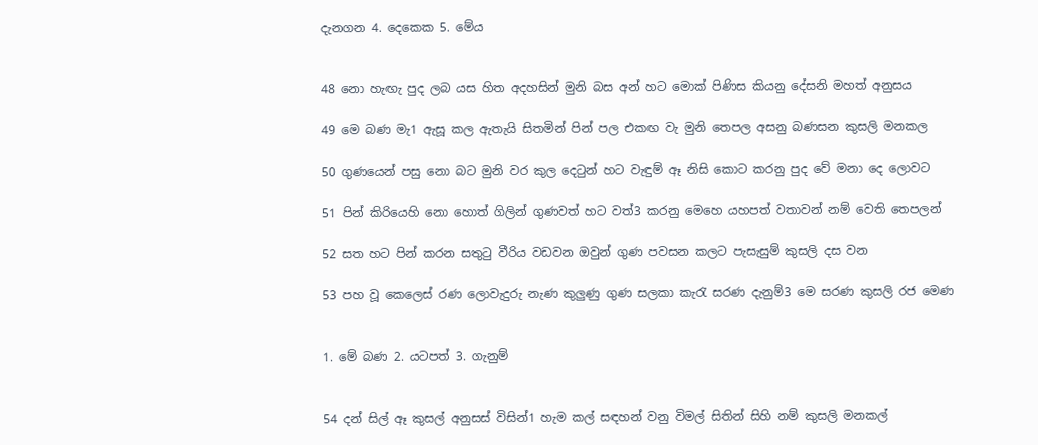දැනගන 4. දෙකෙක 5. මේය


48 නො හැඟැ පුද ලබ යස හිත අදහසින් මුනි බස අන් හට මොක් පිණිස කියනු දේසනි මහත් අනුසය

49 මෙ බණ මැ1 ඇසූ කල ඇතැයි සිතමින් පින් පල එකඟ වැ මුනි තෙපල අසනු බණසන කුසලි මනකල

50 ගුණයෙන් පසු නො බට මුනි වර කුල දෙටුන් හට වැඳුම් ඈ නිසි කොට කරනු පුද වේ ‍මනා දෙ ලොවට

51 පින් කිරියෙහි නො හොත් ගිලින් ගුණවත් හට වත්3 කරනු මෙහෙ යහපත් වතාවන් නම් වෙති තෙපලන්

52 සත හට පින් කරන සතුටු වීරිය වඩවන ඔවුන් ගුණ පවසන කලට පැසැසුම් කුසලි දස වන

53 පහ වූ කෙලෙස් රණ ලොවැදුරු නැණ කුලුණු ගුණ සලකා කැරැ සරණ දැනුම්3 මෙ සරණ කුසලි රජ මෙණ


1. මේ බණ 2. යටපත් 3. ගැනුම්


54 දන් සිල් ඈ කුසල් අනුසස් විසින්1 හැම කල් සඳහන් වනු විමල් සිතින් සිහි නම් කුසලි මනකල්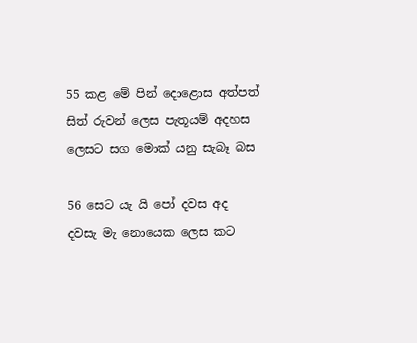55 කළ මේ පින් දොළොස අත්පත් සිත් රුවන් ලෙස පැතූයම් අදහස ලෙසට සග මොක් යනු සැබෑ බස

56 සෙට යැ යි පෝ දවස අද දවසැ මැ නොයෙක ලෙස කට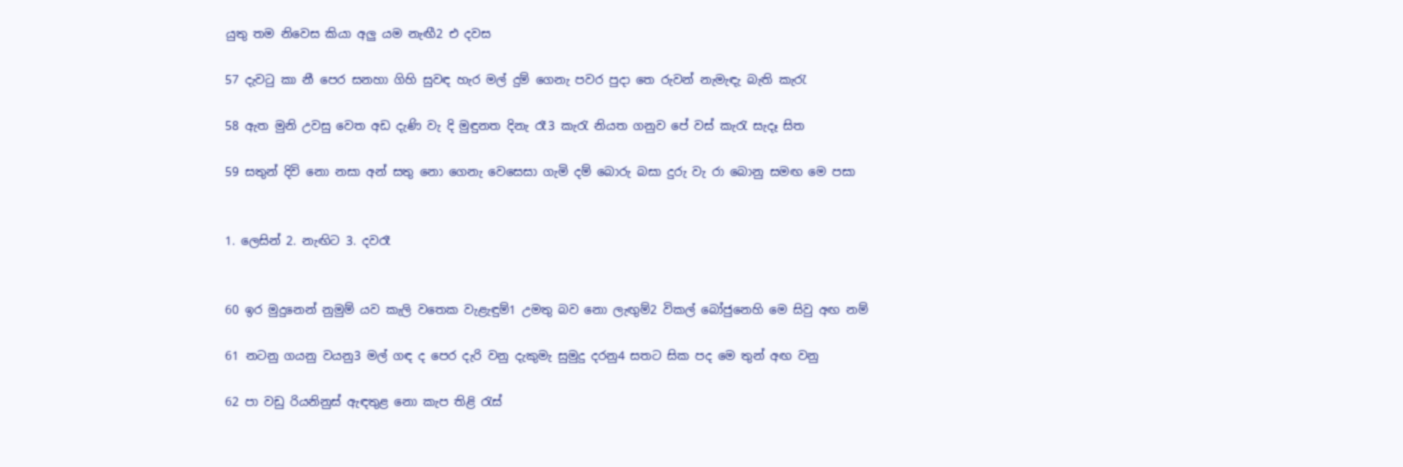යුතු තම නිවෙස කියා අලු යම නැඟී2 එ දවස

57 දැවටු කා නී පෙර සනහා ගිහි සුවඳ හැර මල් දුම් ගෙනැ පවර පුදා තෙ රුවන් නැමැඳැ බැති කැරැ

58 ඇත මුනි උවසු වෙත අඩ දැණි වැ දි මුඳුනත දිනැ රෑ3 කැරැ නියත ගනුව පේ වස් කැරැ සැදෑ සිත

59 සතුන් දිවි නො නසා අන් සතු නො ගෙනැ වෙසෙසා ගැමි දම්‍ බොරු බසා දුරු වැ රා බොනු සමඟ මෙ පසා


1. ලෙසින් 2. නැඟිට 3. දවරෑ


60 ඉර මුදුනෙන් නුමුම් යව කැලි ‍වතෙක වැළැඳුම්1 උමතු බව නො ලැඟුම්2 විකල් බෝජුනෙහි මෙ සිවු අඟ නම්

61 නටනු ගයනු වයනු3 මල් ගඳ ද පෙර දැරි වනු දැකුමැ සුමුදු දරනු4 සතට සික පද මෙ තුන් අඟ වනු

62 පා වඩු රියනිනුස් ඇඳතුළ නො කැප තිළි රැස්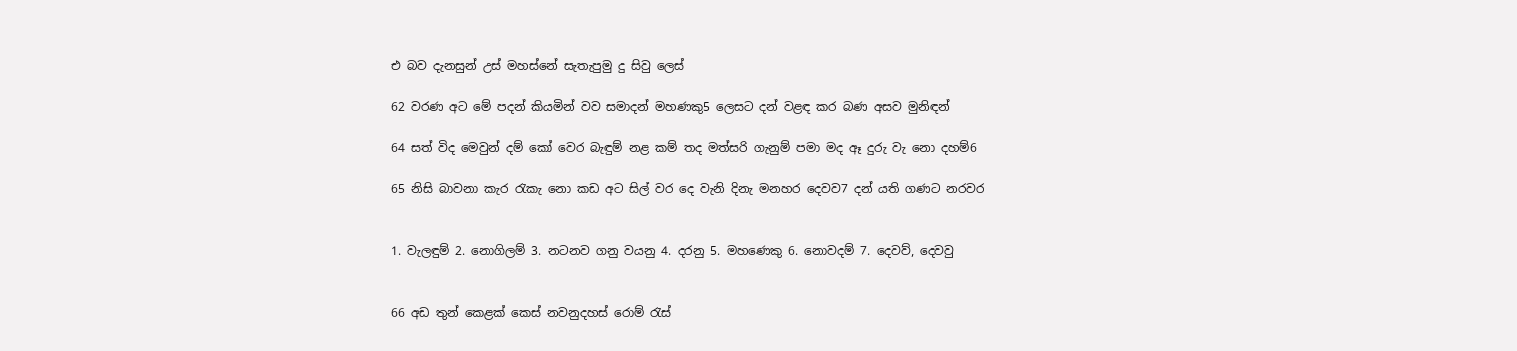එ බව දැනසුන් උස් මහස්නේ සැතැපුමු දු සිවු ලෙස්

62 වරණ අට මේ පදන් කියමින් වව සමාදන් මහණකු5 ලෙසට දන් වළඳ කර බණ අසව මුනිඳන්

64 සත් විද මෙවුන් දම් කෝ වෙර බැඳුම් නළ කම් ‍තද මත්සරි ගැනුම් පමා මද ඈ දුරු වැ නො දහම්6

65 නිසි බාවනා කැර රැකැ නො කඩ අට සිල් වර දෙ වැනි දිනැ මනහර දෙවව7 දන් යති ගණට නරවර


1. වැලඳුම් 2. නොගිලම් 3. නටනව ගනු වයනු 4. දරනු 5. මහණෙකු 6. නොවදම් 7. දෙවව්, දෙවවු


66 අඩ තුන් කෙළක් කෙස් නවනුදහස් රොම් රැස්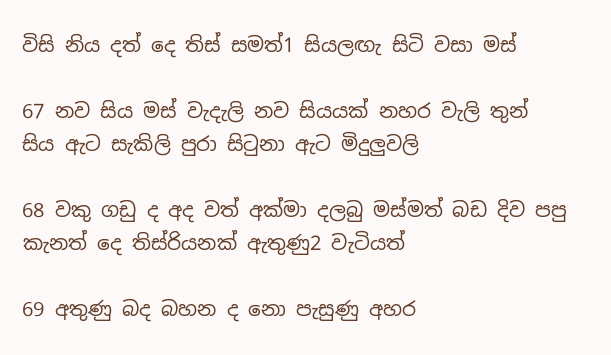විසි නිය දත් දෙ තිස් සමත්1 සියලඟැ සිටි වසා මස්

67 නව සිය මස් වැදැලි නව සියයක් නහර වැලි තුන් සිය ඇට සැකිලි පුරා සිටුනා ඇට මිදුලුවලි

68 වකු ගඩු ද අද වත් අක්මා දලබු මස්මත් බඩ දිව පපු කැනත් දෙ තිස්රියනක් ඇතුණු2 වැටියත්

69 අතුණු බද බහන ද නො පැසුණු අහර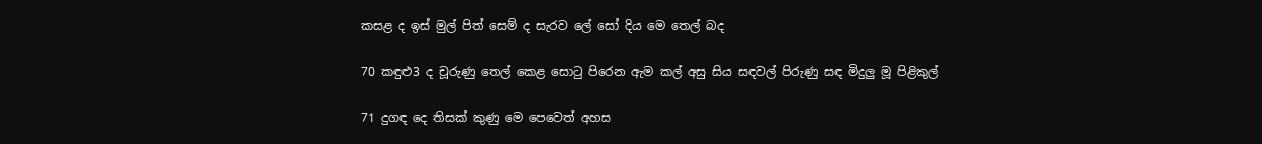කසළ ද ඉස් මුල් පිත් සෙම් ද සැරව ලේ සෝ දිය මෙ තෙල් බද

70 කඳුළු3 ද චූරුණු තෙල් කෙළ සොටු පිරෙන ඇම කල් අසු සිය සඳවල් පිරුණු සඳ මිදුලු මූ පිළිකුල්

71 දුගඳ දෙ තිසක් කුණු මෙ පෙවෙත් අහස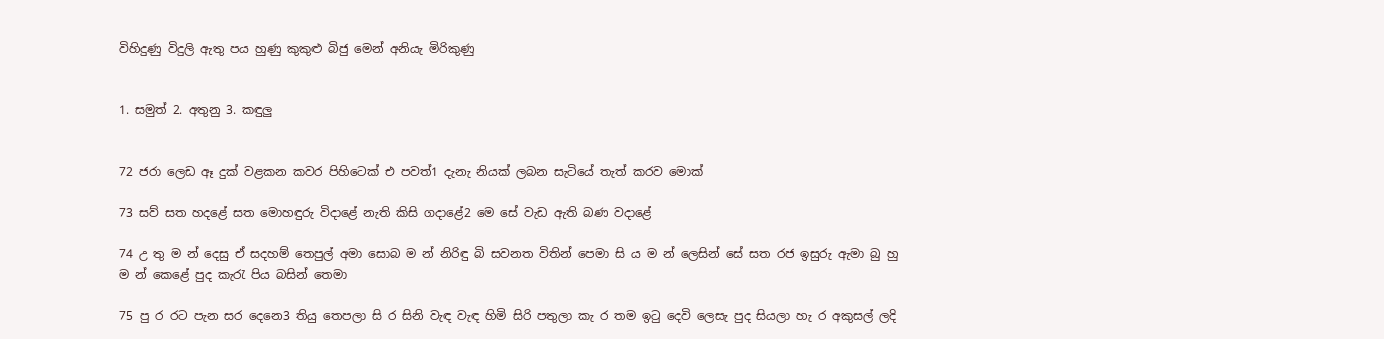විහිදුණු විදුලි ඇතු පය හුණු කුකුළු බිජු මෙන් අනියැ මිරිකුණු


1. සමුත් 2. අතුනු 3. කඳුලු


72 ජරා ලෙඩ ඈ දුක් වළකන කවර පිහිටෙක් එ පවත්1 දැනැ නියක් ලබන සැටියේ තැත් කරව මොක්

73 සව් සත හදළේ සත‍ මොහඳුරු විදාළේ නැති කිසි ගදාළේ2 මෙ සේ වැඩ ඇති බණ වදාළේ

74 උ තු ‍ම න් දෙසු ඒ සදහම් තෙපුල් අමා ‍සොබ ම න් නිරිඳු බි සවනත විතින් පෙමා සි ය ම න් ලෙසින් සේ සත රජ ඉසුරු ඇමා බු හු ම න් කෙළේ පුද කැරැ පිය බසින් තෙමා

75 පු ර රට පැන සර දෙනෙ3 තියු තෙපලා සි ර සිනි වැඳ ‍වැඳ හිමි සිරි පතුලා කැ ර තම ඉටු දෙවි ලෙසැ පුද සියලා හැ ර අකුසල් ලදි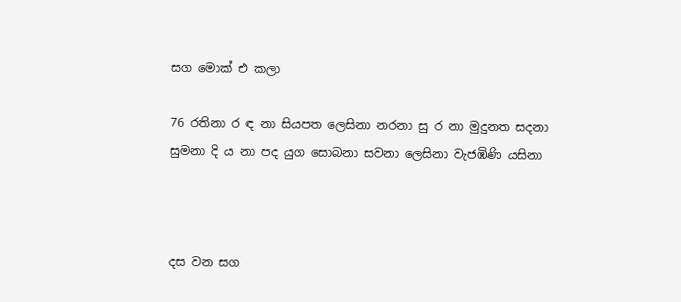සග මොක් එ කලා

76 රතිනා ර ඳ නා සියපත ලෙසිනා නරනා සු ර නා මුදුනත සදනා සුමනා දි ය නා පද යුග සොබනා සවනා ලෙසිනා වැජඹිණි යසිනා



දස වන සග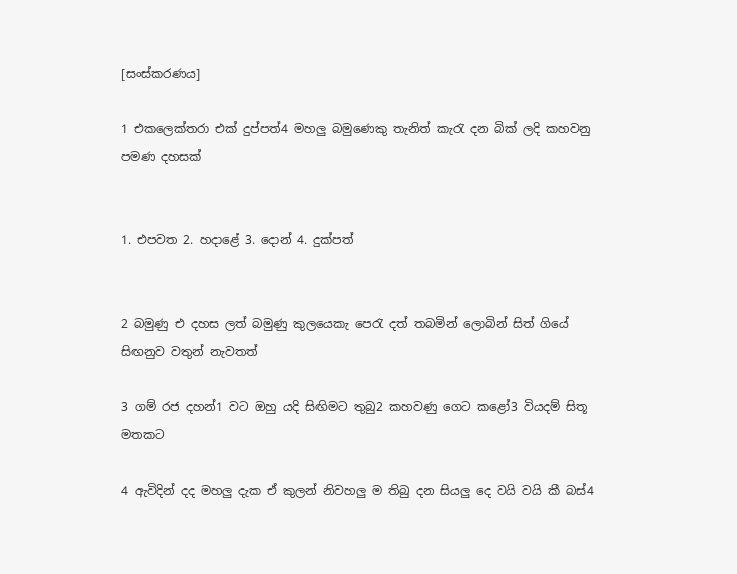[සංස්කරණය]

1 එකලෙක්තරා එක් දුප්පත්4 මහලු බමුණෙකු තැනිත් කැරැ දන බික් ලදි කහවනු පමණ දහසක්


1. එපවත 2. හදාළේ 3. දොන් 4. දුක්පත්


2 බමුණු එ දහස ලත් බමුණු කුලයෙකැ පෙරැ දත් තබමින් ලොබින් සිත් ගියේ සිඟනුව වතුන් නැවතත්

3 ගම් රජ දහන්1 වට ඔහු යදි සිඟිමට තුබු2 කහවණු ගෙට කළෝ3 වියදම් සිතූ මතකට

4 ඇවිදින් දද මහලු දැක ඒ කුලන් නිවහලු ම තිබු දන සියලු දෙ වයි වයි කී බස්4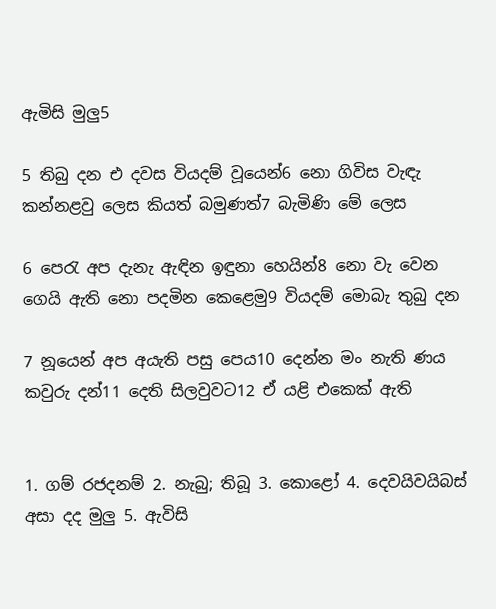ඇමිසි මුලු5

5 තිබු දන එ දවස වියදම් වූයෙන්6 නො ගිවිස වැඳැ කන්නළවු ලෙස කියත් බමුණත්7 බැමිණි මේ ලෙස

6 පෙරැ අප දැනැ ඇඳින ඉඳුනා හෙයින්8 නො වැ වෙන ගෙයි ඇති නො පදමින කෙළෙමු9 වියදම් මොබැ තුබු දන

7 නූයෙන් අප අයැති පසු පෙය10 දෙන්න මං නැති ණය කවුරු දන්11 දෙති සිලවුවට12 ඒ යළි එකෙක් ඇති


1. ගම් රජදනම් 2. නැබු; තිබූ 3. කොළෝ 4. දෙවයිවයිබස් අසා දද මුලු 5. ඇවිසි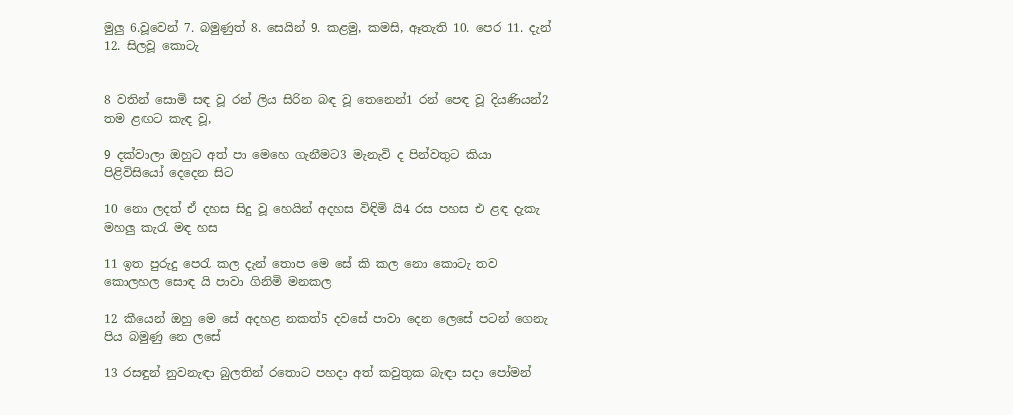මුලු 6.වූවෙන් 7. බමුණුත් 8. සෙයින් 9. කළමු, කමසි, ඈතැති 10. පෙර 11. දැන් 12. සිලවූ කොටැ


8 වතින් සොමි සඳ වූ රන් ලිය සිරින බඳ වූ තෙනෙන්1 රන් පෙ‍ඳ වූ දියණියන්2 තම ළඟට කැඳ වූ,

9 දක්වාලා ඔහුට අත් පා මෙහෙ ගැනීමට3 මැනැවි ද පින්වතුට කියා පිළිවිසියෝ දෙදෙන සිට

10 නො ලදත් ඒ දහස සිදු වූ හෙයින් අදහස විඳිමි යි4 රස පහස එ ළඳ දැකැ මහලු කැරැ මඳ හස

11 ඉත පුරුදු පෙරැ කල දැන් තොප මෙ සේ කි කල නො කොටැ තව කොලහල සොඳ යි පාවා ගිනිමි මනකල

12 කීයෙන් ඔහු මෙ සේ අදහළ නකත්5 දවසේ පාවා දෙන ලෙසේ පටන් ගෙනැ පිය බමුණු නෙ ලසේ

13 රසඳුන් නුවනැඳා බුලතින් රතොට පහදා අත් කවුතුක බැඳා සදා පෝමන්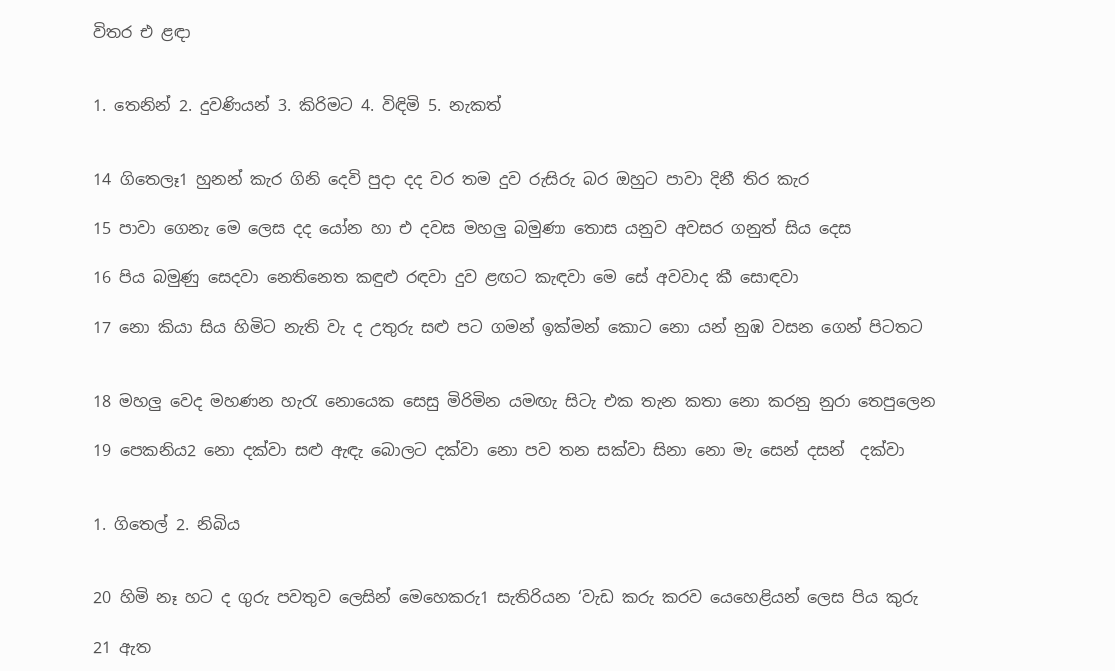විතර එ ළඳා


1. තෙනින් 2. දුවණියන් 3. කිරිමට 4. විඳිමි 5. නැකත්


14 ගිතෙලෑ1 හුනන් කැර ගිනි දෙවි පුදා දද වර තම දුව රුසිරු බර ඔහුට පාවා දිනී තිර කැර

15 පාවා ගෙනැ මෙ ලෙස දද යෝන හා එ දවස මහලු බමුණා තොස යනුව අවසර ගනුත් සිය දෙස

16 පිය බමුණු සෙදවා නෙතිනෙත කඳුළු රඳවා දුව ළඟට කැඳවා මෙ සේ අවවාද කී සොඳවා

17 නො කියා සිය හිමිට නැති වැ ද උතුරු සළු පට ගමන් ඉක්මන් කොට නො යන් නුඹ වසන ගෙන් පිටතට


18 මහලු වෙද මහණන හැරැ නොයෙක සෙසු මිරිමින යමඟැ සිටැ එක තැන කතා නො කරනු නුරා තෙපුලෙන

19 පෙකනිය2 නො දක්වා සළු ඇඳැ බොලට දක්වා නො පව තන සක්වා සිනා නො මැ සෙන් දසන් ‍ දක්වා


1. ගිතෙල් 2. නිබිය


20 හිමි නෑ හට ද ගුරු පවතුව ලෙසින් මෙහෙකරු1 සැතිරියන ‘වැඩ කරු කරව යෙහෙළියන් ලෙස පිය කුරු

21 ඇත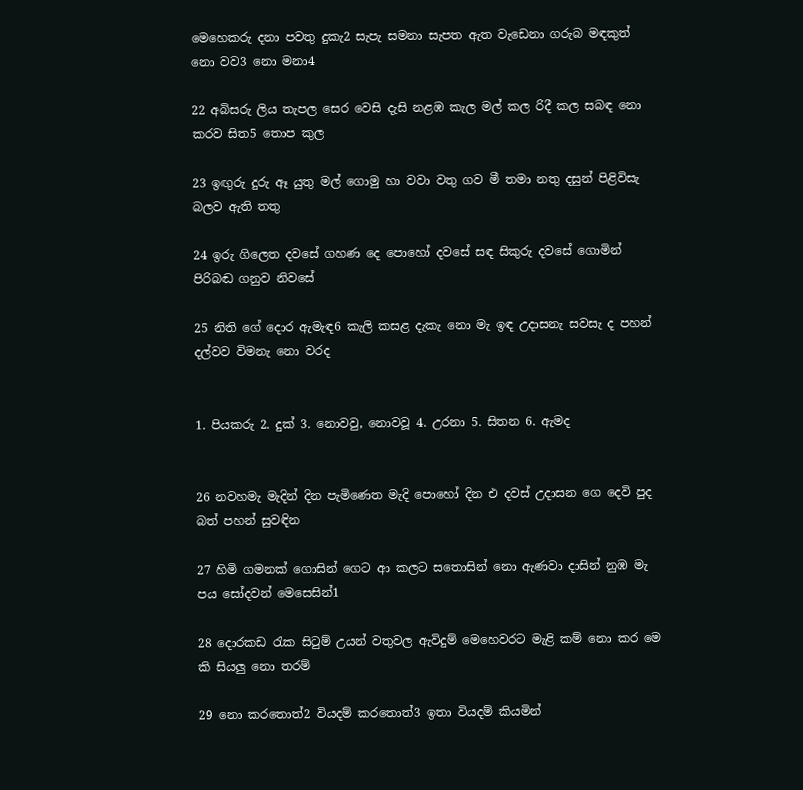මෙහෙකරු දනා පවතු දුකැ2 සැපැ සමනා සැපත ඇත වැඩෙනා ගරුබ මඳකුත් නො වව3 නො මනා4

22 අබිසරු ලිය තැපල සෙර වෙසි දැසි නළඹ කැල මල් කල රිදී කල සබඳ නො කරව සිත5 තොප කුල

23 ඉඟුරු දුරු ඈ යුතු මල් ගොමු හා වවා වතු ගව මී තමා නතු දසුන් පිළිවිසැ බලව ඇති තතු

24 ඉරු ගිලෙත දවසේ ගහණ දෙ පොහෝ දවසේ සඳ සිකුරු දවසේ ගොමින් පිරිබඬ ගනුව නිවසේ

25 නිති ගේ දොර ඇමැඳ6 කැලි කසළ දැකැ නො මැ ඉඳ උදාසනැ සවසැ ද පහන් දල්වව විමනැ නො වරද


1. පියකරු 2. දුක් 3. නොවවු, නොවවූ 4. උරනා 5. සිතන 6. ඇමද


26 නවහමැ මැදින් දින පැමිණෙත මැදි පොහෝ දින එ දවස් උදාසන ගෙ දෙවි පුද බත් පහන් සුවඳින

27 හිමි ගමනක් ගොසින් ගෙට ආ කලට සතොසින් නො ඇණවා දාසින් නුඹ මැ පය සෝදවන් මෙසෙසින්1

28 දොරකඩ රැක සිටුම් උයන් වතුවල ඇවිදුම් මෙහෙවරට මැළි කම් නො කර මෙ කි සියලු නො තරම්

29 නො කරතොත්2 වියදම් කරතොත්3 ඉතා වියදම් කියමින්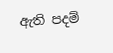ඇති පදම්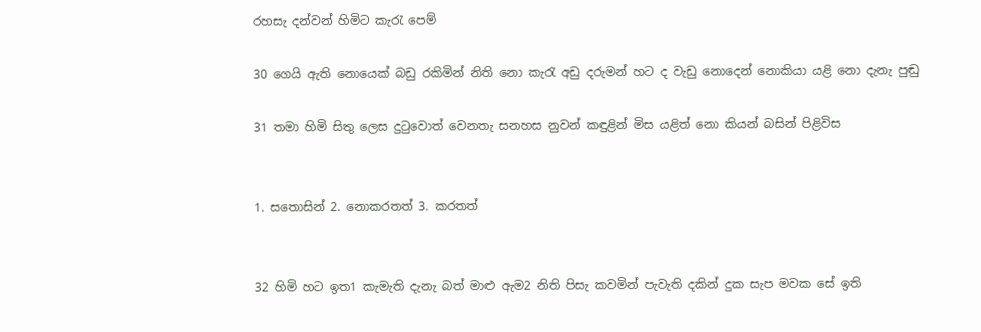රහසැ දන්වන් හිමිට කැරැ පෙම්

30 ගෙයි ඇති නොයෙක් බඩු රකිමින් නිති නො කැරැ අඩු දරුමන් හට ද වැඩු නොදෙන් නොකියා යළි නො දැනැ පුඬු

31 තමා හිමි සිතු ලෙස දුටුවොත් වෙනතැ සනහස නුවන් කඳුළින් මිස යළිත් නො කියන් බසින් පිළිවිස


1. සතොසින් 2. නොකරතත් 3. කරතත්


32 හිමි හට ඉත1 කැමැති දැනැ බත් මාළු ඇම2 නිති පිසැ කවමින් පැවැති දකින් දුක සැප මවක සේ ඉති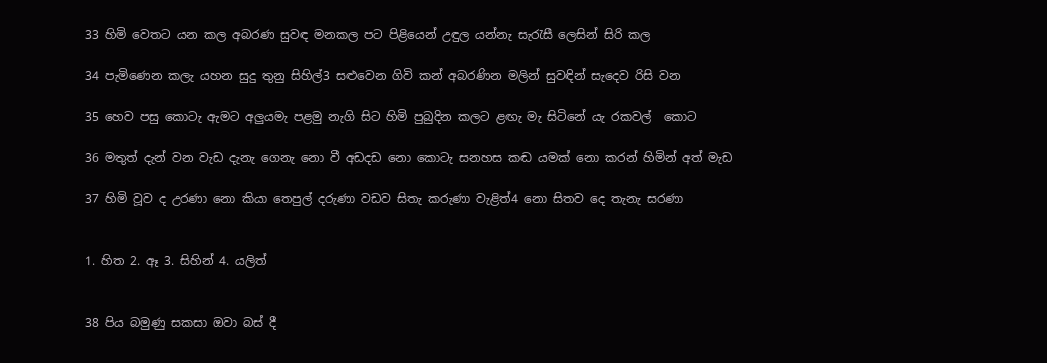33 හිමි වෙතට යන කල අබරණ සුවඳ මනකල පට පිළියෙන් උඳුල යන්නැ සැරැසී ලෙසින් සිරි කල

34 පැමිණෙන කලැ යහන සුදු තුනු සිහිල්3 සළුවෙන ගිවි කන් අබරණින මලින් සුවඳින් සැදෙව රිසි වන

35 හෙව පසු කොටැ ඇමට අලුයමැ පළමු නැගි සිට හිමි පුබුදින කලට ළඟැ මැ සිටිනේ යැ රකවල් ‍ කොට

36 මතුත් දැන් වන වැඩ දැනැ ගෙනැ නො වී අඩදඩ නො කොටැ සනහස කඬ යමක් නො කරන් හිමින් අත් මැඩ

37 හිමි වූව ද උරණා නො කියා තෙපුල් දරුණා වඩව සිතැ කරුණා වැළිත්4 නො සිතව දෙ තැනැ සරණා


1. හිත 2. ඈ 3. සිහින් 4. යලිත්


38 පිය බමුණු සකසා ඔවා බස් දී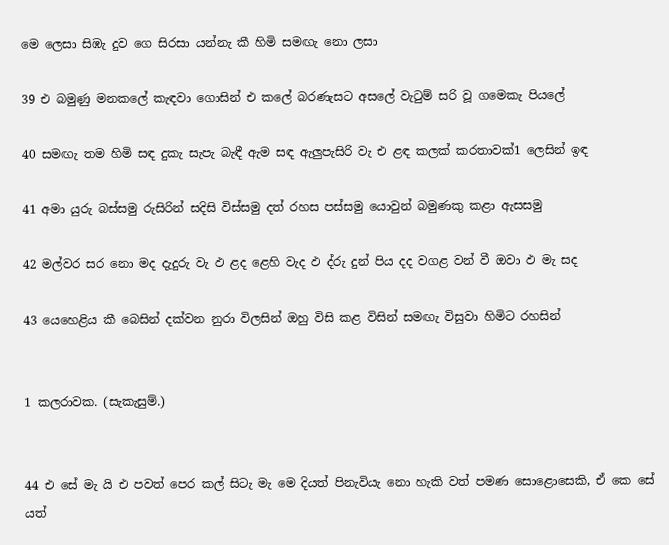මෙ ලෙසා සිඹැ දුව ගෙ සිරසා යන්නැ කී හිමි සමඟැ නො ලසා

39 එ බමුණු මනකලේ කැඳවා ගොසින් එ කලේ බරණැසට අසලේ වැටුම් සරි වූ ගමෙකැ පියලේ

40 සමඟැ තම හිමි සඳ දුකැ සැපැ බැඳී ඇම සඳ ඇලුපැසිරි වැ එ ළඳ කලක් කරතාවක්1 ලෙසින් ඉඳ

41 අමා යුරු බස්සමු රුසිරින් සදිසි විස්සමු දත් රහස පස්සමු ‍යොවුන් බමුණකු කළා ඇසසමු

42 මල්වර සර නෙ‍ා මද දැදුරු වැ ඵ ළද ළෙහි වැද ඵ ද්රු දුන් පිය දද වගළ වන් වී ඔවා ඵ මැ සද

43 යෙහෙළිය කී බෙසින් දක්වන නුරා විලසින් ඔහු විසි කළ විසින් සමඟැ විසුවා හිමිට රහසින්


1 කලරාවක. (සැකැසුම්.)


44 එ සේ මැ යි එ පවත් පෙර කල් සිටැ මැ මෙ දියත් පිනැවියැ නො හැකි වත් පමණ සොළොසෙකි, ඒ කෙ සේ යත්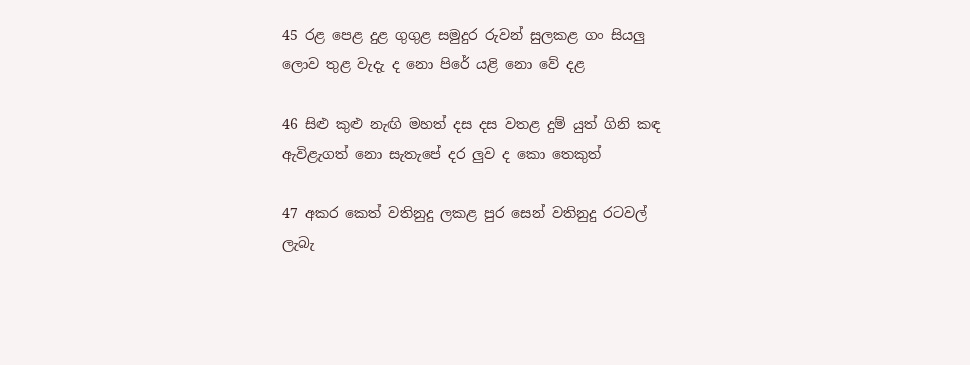45 රළ පෙළ දුළ ගුගුළ සමුදුර රුවන් සුලකළ ගං සියලු ලොව තුළ වැදැ ද නො පිරේ යළි නො වේ දළ

46 සිළු කුළු නැඟි මහත් දස දස වතළ දුම් යුත් ගිනි කඳ ඇවිළැගත් නො සැතැපේ දර ලුව ද කො තෙකුත්

47 අකර කෙත් වතිනුදු ලකළ පුර සෙන් වතිනුදු රටවල් ලැබැ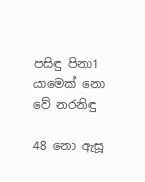පසිඳු පිනා1 යාමෙක් නො වේ නරනිඳු

48 නො ඇසූ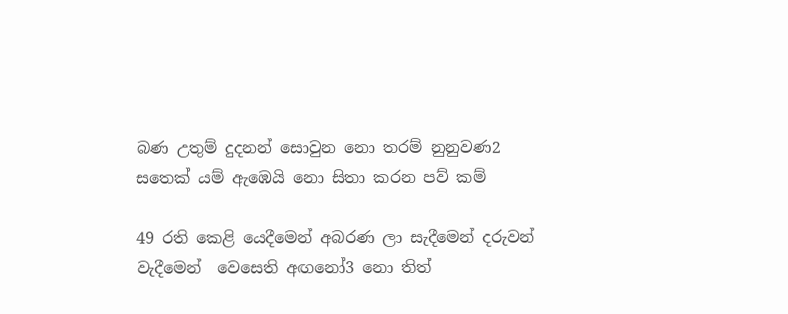බණ උතුම් දුදනන් සොවුන නො තරම් නුනුවණ2 සතෙක් යම් ඇඹෙයි නො සිතා කරන පව් කම්

49 රති කෙළි යෙදීමෙන් අබරණ ලා සැදීමෙන් දරුවන් වැදීමෙන් ‍‍ වෙසෙති අඟනෝ3 නො තිත්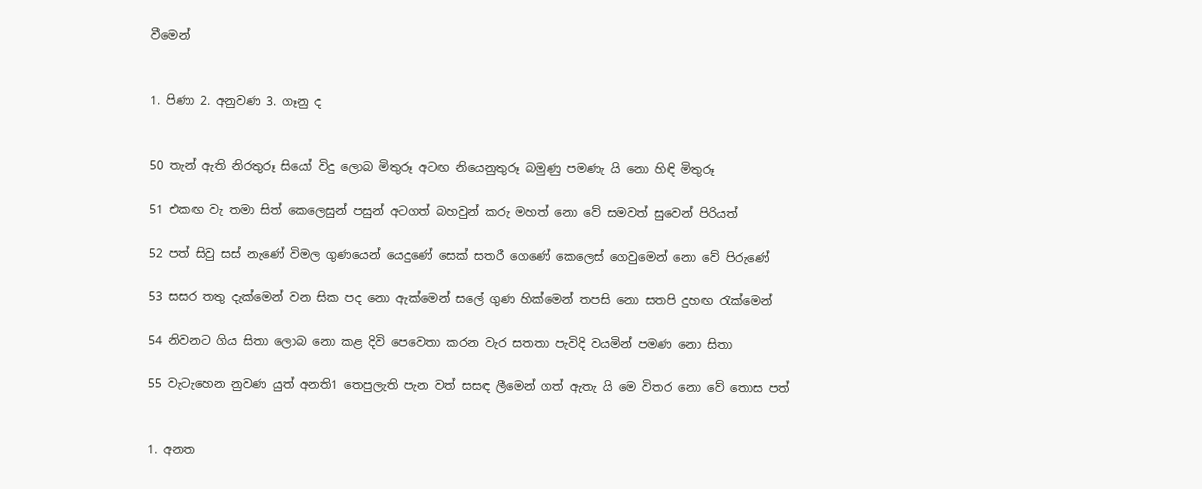වීමෙන්


1. පිණා 2. අනුවණ 3. ගෑනු ද


50 තැන් ඇති නිරතුරූ සියෝ විදු ලොබ මිතුරූ අටඟ නියෙනුතුරූ බමුණු පමණැ යි නො හිඳි මිතුරූ

51 එකඟ වැ තමා සිත් කෙලෙසුන් පසුන් අටගත් බහවුන් කරු මහත් නො වේ සමවත් සුවෙන් පිරියත්

52 පත් සිවු සස් නැණේ විමල ගුණයෙන් යෙදුණේ සෙක් සතරී ගෙණේ කෙලෙස් ගෙවුමෙන් නො වේ පිරුණේ

53 සසර තතු දැක්මෙන් වන සික පද නො ඇක්මෙන් සලේ ගුණ හික්මෙන් තපසි නො සතපි දුහඟ රැක්මෙන්

54 නිවනට ගිය සිතා ලොබ නො කළ දිවි පෙවෙතා ‍කරන වැර සතතා පැවිදි වයමින් පමණ නො සිතා

55 වැටැහෙන නුවණ යුත් අනති1 තෙපුලැති පැන වත් සසඳ ලීමෙන් ගත් ඇතැ යි මෙ විතර නො වේ තොස පත්


1. අනත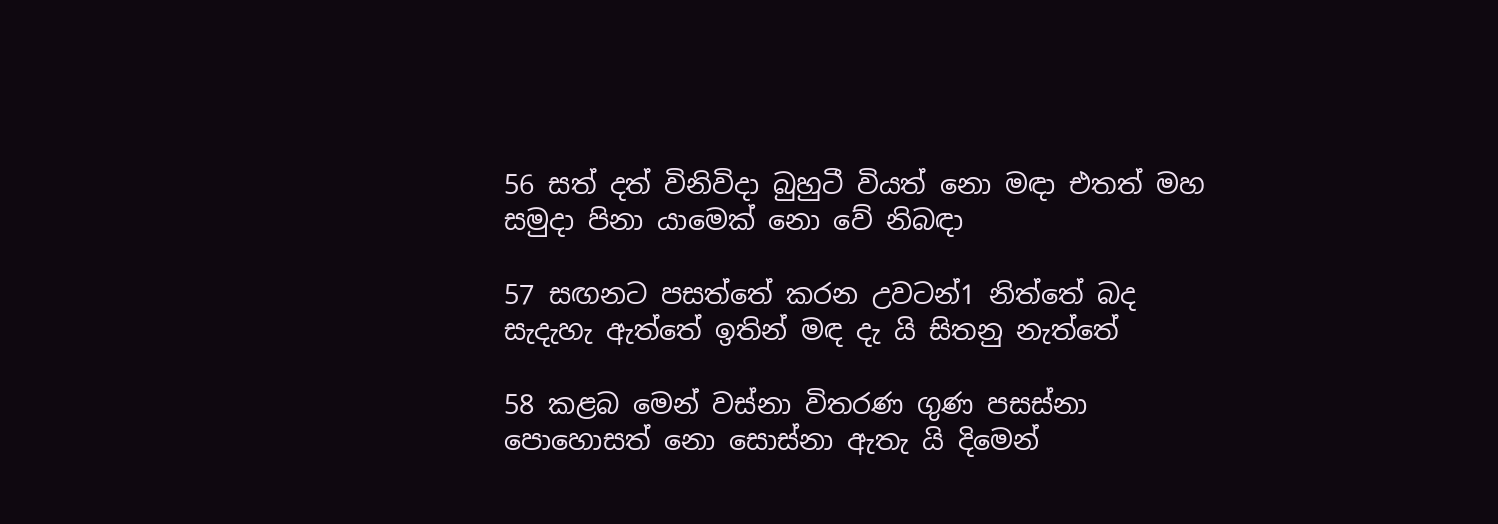56 සත් දත් විනිවිදා බුහුටී වියත් නො මඳා එතත් මහ සමුදා පිනා යාමෙක් නො වේ නිබඳා

57 සඟනට පසත්තේ කරන උවටන්1 නිත්තේ බද සැදැහැ ඇත්තේ ඉතින් මඳ දැ යි සිතනු නැත්තේ

58 කළබ මෙන් වස්නා විතරණ ගුණ පසස්නා පොහොසත් නො සොස්නා ඇතැ යි දිමෙන්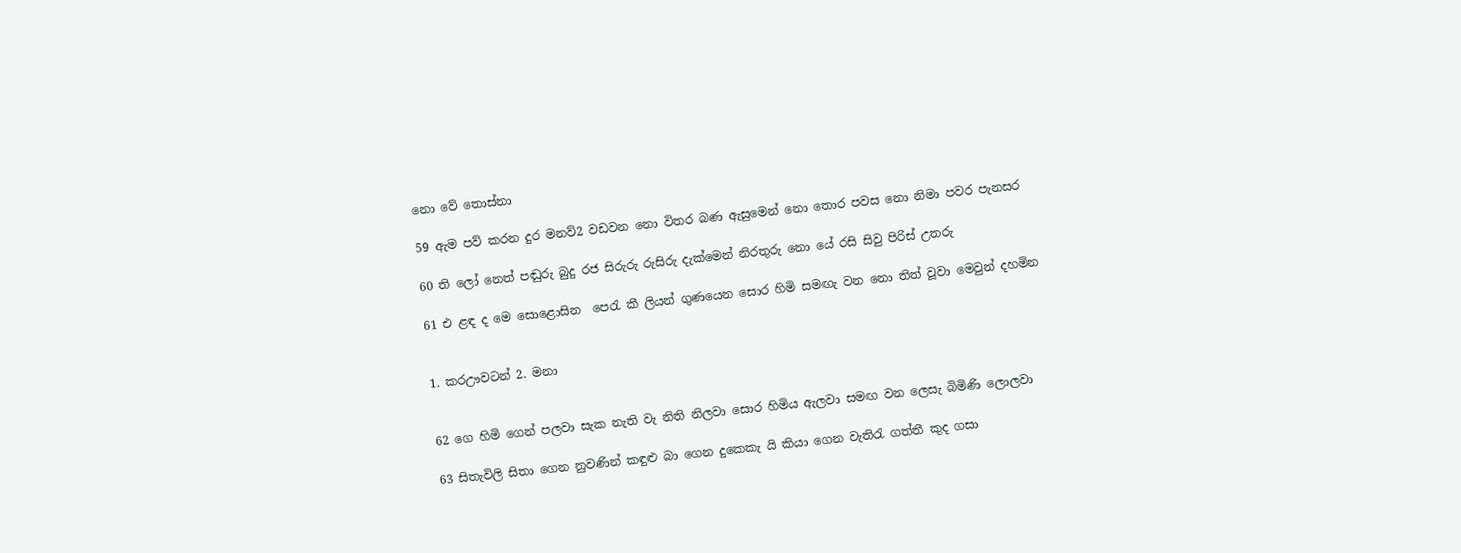නො වේ තොස්නා

59 ඇම පව් කරන දුර මනව්2 වඩවන නො විතර බණ ඇසුමෙන් නො තොර පවස නො නිමා පවර පැනසර

60 ති ලෝ නෙත් පඬුරු බුදු රජ සිරුරු රුසිරු දැක්මෙන් නිරතුරු නො යේ රසි සිවු පිරිස් උතරු

61 එ ළඳ ද මෙ සොළොසින ‍ පෙරැ කී ලියන් ගුණයෙන සොර හිමි සමඟැ වන නො තිත් වූවා මෙවුන් දහමින


1. කරඌවටන් 2. මනා


62 ගෙ හිමි ගෙන් පලවා සැක නැති වැ නිති නිලවා සොර හිමිය ඇලවා සමඟ වන ලෙසැ බිමිණි ලොලවා

63 සිතැවිලි සිතා ගෙන නුවණින් කඳුළු බා ගෙන දුකෙකැ යි කියා ගෙන වැතිරැ ගත්තී කුද ගසා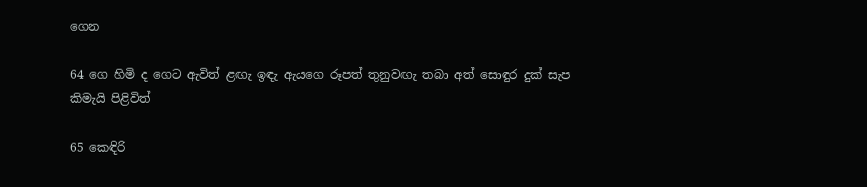ගෙන

64 ගෙ හිමි ද ගෙට ඇවිත් ළඟැ ඉඳැ ඇයගෙ රූපත් තුනුවඟැ තබා අත් සොඳුර දුක් සැප කිමැයි පිළිවිත්

65 කෙඳිරි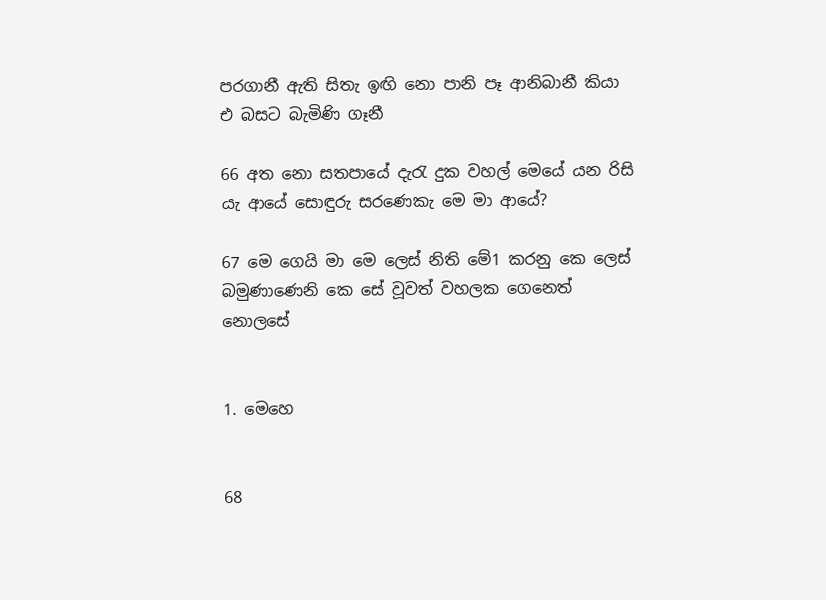පරගානී ඇති සිතැ ඉඟි නො පානි පෑ ආනිබානී කියා එ බසට බැමිණි ගෑනී

66 අත නො සතපායේ දැරැ දුක වහල් මෙයේ යන රිසි යැ ආයේ සොඳුරු සරණෙකැ මෙ මා ආයේ?

67 මෙ ගෙයි ‍මා මෙ ලෙස් නිති මේ1 කරනු කෙ ලෙස් බමුණාණෙනි කෙ සේ වූවත් වහලක ගෙනෙත් නොලසේ


1. මෙහෙ


68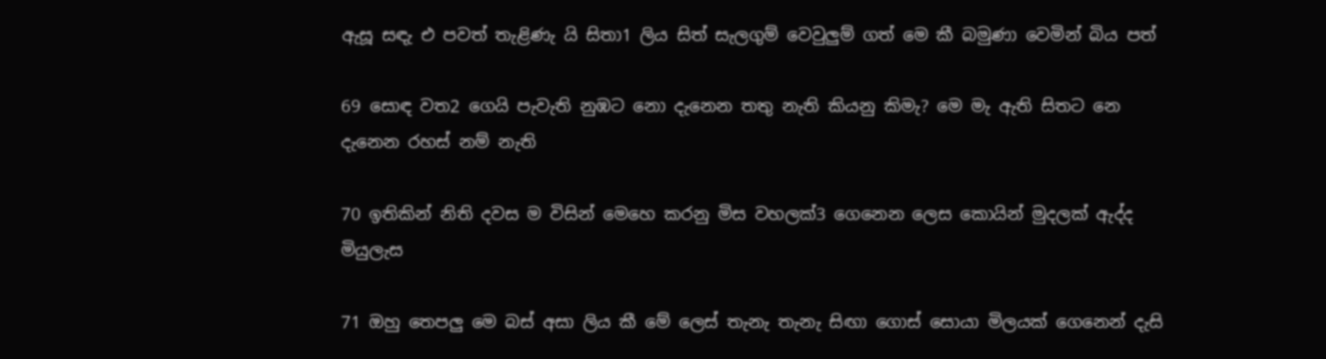ඇසූ සඳැ එ පවත් තැළිණැ යි සිතා1 ලිය සිත් සැලගුම් වෙවුලුම් ගත් මෙ කී බමුණා වෙමින් බිය පත්

69 සොඳ වත2 ගෙයි පැවැති නුඹට‍ නො දැනෙන තතු නැති කියනු කිමැ? මෙ මැ ඇති සිතට නෙ දැනෙන රහස් නම් නැති

70 ඉතිකින් නිති දවස ම විසින් මෙහෙ කරනු මිස වහලක්3 ගෙනෙන ලෙස කොයින් මුදලක් ඇද්ද මියුලැස

71 ඔහු තෙපලු මෙ බස් අසා ලිය කී මේ ලෙස් තැනැ තැනැ සිඟා ගොස් සොයා මිලයක් ගෙනෙන් දැසි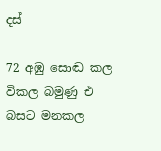දස්

72 අඹු සොඬ කල විකල බමුණු එ බසට මනකල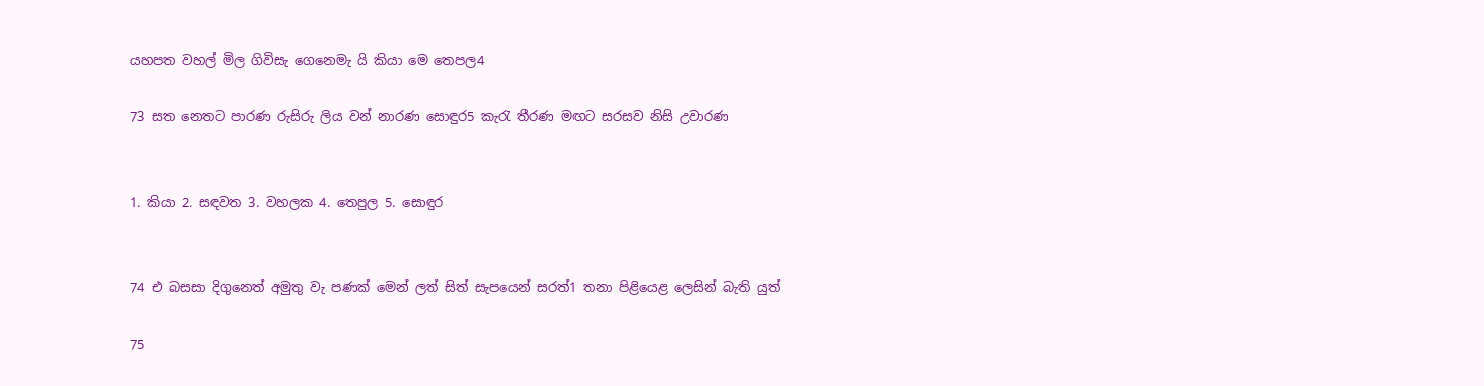යහපත වහල් මිල ගිවිසැ ගෙනෙමැ යි කියා මෙ තෙපල4

73 සත නෙතට පාරණ රුසිරු ලිය වන් නාරණ සොඳුර5 කැරැ තීරණ මඟට සරසව නිසි උවාරණ


1. කියා 2. සඳවත 3. වහලක 4. තෙපුල 5. සොඳුර


74 එ බසසා දිගුනෙත් අමුතු වැ පණක් මෙන් ලත් සිත් සැපයෙන් සරත්1 තනා පිළියෙළ ලෙසින් බැති යුත්

75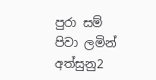පුරා සම් පිවා ලමින් අත්සුනු2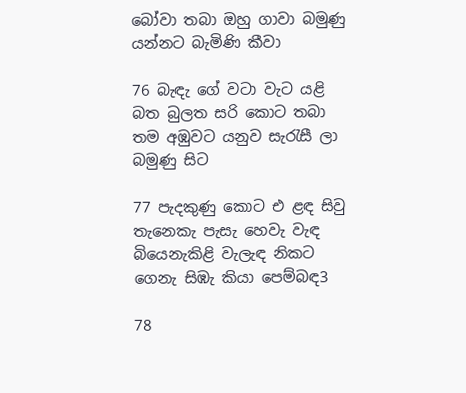බෝවා තබා ඔහු ගාවා බමුණු යන්නට බැමිණි කීවා

76 බැඳැ ගේ වටා වැට යළි බත බුලත සරි කොට තබා තම අඹුවට යනුව සැරැසී ලා බමුණු සිට

77 පැදකුණු කොට එ ළඳ සිවු තැනෙකැ පැසැ හෙවැ වැඳ බියෙනැකිළි වැලැඳ නිකට ගෙනැ සිඹැ කියා පෙම්බඳ3

78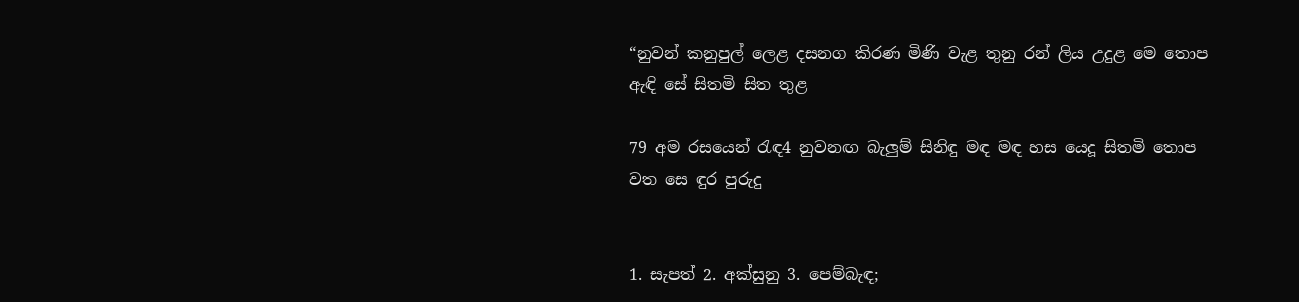“නුවන් කනුපුල් ලෙළ දසනග කිරණ මිණි වැළ තුනු රන් ලිය උදුළ මෙ තොප ඇඳි සේ සිතමි සිත තුළ

79 අම රසයෙන් රැඳ4 නුවනඟ බැලුම් සිනිඳු මඳ මඳ හස යෙදූ සිතමි තොප වත සෙ ඳුර පුරුදු


1. සැපත් 2. අක්සුනු 3. පෙම්බැඳ;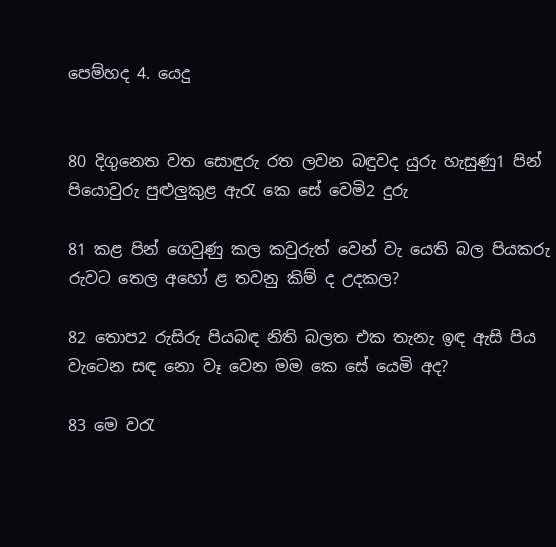පෙම්හද 4. යෙදු


80 දිගුනෙත වත සොඳුරු රත ලවන බඳුවද යුරු හැසුණු1 පින් පියොවුරු පුළුලුකුළ ඇරැ කෙ සේ වෙමි2 දුරු

81 කළ පින් ගෙවුණු කල කවුරුත් වෙන් වැ යෙති බල පියකරු රුවට තෙල අහෝ ළ තවනු කිම් ද උදකල?

82 තොප2 රුසිරු පියබඳ නිති බලත එක තැනැ ඉඳ ඇසි පිය වැටෙන සඳ නො වෑ වෙන ‍මම කෙ සේ යෙමි අද?

83 මෙ වරැ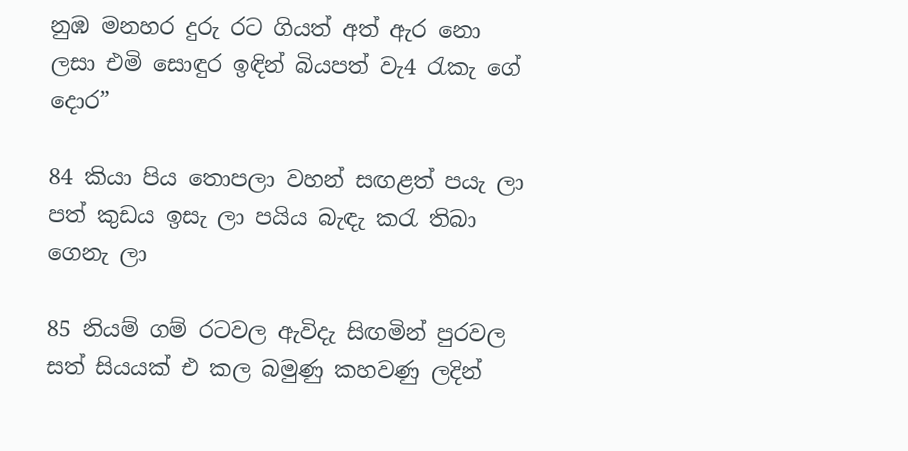නුඹ මනහර දුරු රට ගියත් අත් ඇර නො ලසා එමි සොඳුර ඉඳින් බියපත් වැ4 රැකැ ගේ දොර”

84 කියා පිය තොපලා වහන් සඟළත් පයැ ලා පත් කුඩය ඉසැ ලා පයිය බැඳැ කරැ තිබා ගෙනැ ලා

85 නියම් ගම් රටවල ඇවිදැ සිඟමින් පුරවල සත් සියයක් එ කල බමුණු කහවණු ලදින්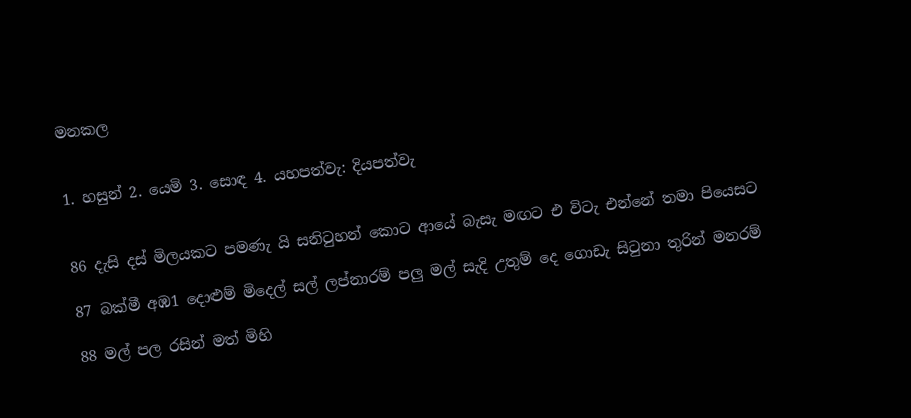මනකල


1. හසුන් 2. යෙමි 3. සොඳ 4. යහපත්වැ: දියපත්වැ


86 දැසි දස් මිලයකට පමණැ යි සනිටුහන් කොට ආයේ බැසැ මඟට එ විටැ එන්නේ තමා පියෙසට

87 බක්මී අඹ1 දොළුම් මිදෙල් සල් ලප්නාරම් පලු මල් සැදි උතුම් දෙ ගොඩැ සිටුනා තුරින් මනරම්

88 මල් පල රසින් මත් මිහි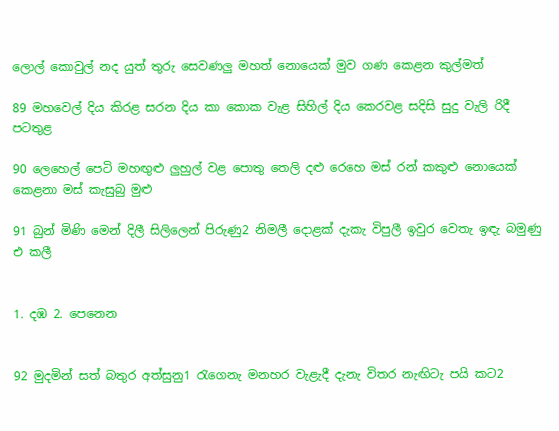ලොල් කොවුල් නද යුත් තුරු සෙවණලු මහත් නොයෙක් මුව ගණ කෙළන කුල්මත්

89 මහවෙල් දිය කිරළ සරන දිය කා කොක වැළ සිහිල් දිය කෙරවළ සදිසි සුදු වැලි රිදී පටතුළ

90 ලෙහෙල් පෙටි මහඟුළු ලුහුල් වළ පොතු තෙලි දළු රෙහෙ මස් රන් කකුළු නොයෙක් කෙළනා මස් කැසුබු මුළු

91 බුන් මිණි මෙන් දිලී සිලිලෙන් පිරුණු2 නිමලී දොළක් දැකැ විපුලී ඉවුර වෙතැ ඉඳැ බමුණු එ කලී


1. දඹ 2. පෙනෙන


92 මුදමින් සත් බතුර අත්සුනු1 ර‍ැගෙනැ මනහර වැළැදී දැනැ විතර නැඟිටැ පයි කට2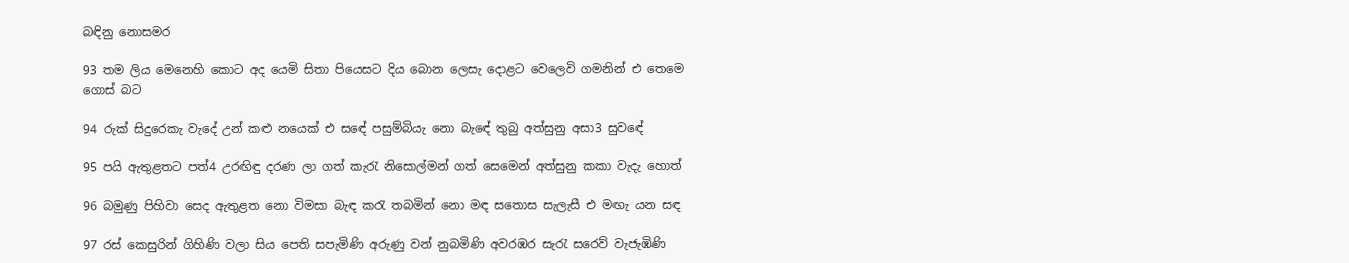බඳිනු නොසමර

93 තම ලිය මෙනෙහි කොට අද යෙමි සිතා පියෙසට දිය බොන ලෙසැ දොළට වෙලෙවි ගමනින් එ තෙමෙ ගොස් බට

94 රුක් සිදුරෙකැ වැදේ උන් කළු නයෙක් එ ස‍ඳේ පසුම්බියැ නො බැ‍ඳේ තුබු අත්සුනු අසා3 සුව‍ඳේ

95 පයි ඇතුළතට පත්4 උරඟිඳු දරණ ලා ගත් කැරැ නිසොල්මන් ගත් සෙමෙන් අත්සුනු කකා වැදැ හොත්

96 බමුණු පිහිවා සෙද ඇතුළත නො විමසා බැඳ කරැ තබමින් නො මඳ සතොස සැලැසී එ මඟැ යන සඳ

97 රස් කෙසුරින් ගිහිණි වලා සිය පෙති සපැමිණි අරුණු වන් නුබමිණි අවරඹර සැරැ ‍සරෙව් වැජැඹිණි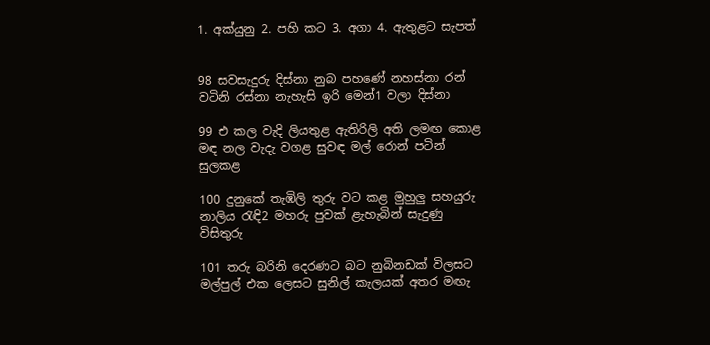1. අක්යුනු 2. පහි කට 3. අගා 4. ඇතුළට සැපත්


98 සවසැදුරු දිස්නා නුබ පහණේ නහස්නා රන් වටිනි රස්නා නැහැසි ඉරි මෙන්1 වලා දිස්නා

99 එ කල වැදි ලියතුළ ඇතිරිලි අති ලමඟ කොළ මඳ නල වැදැ වගළ සුවඳ මල් රොන් පටින් සුලකළ

100 දුනුකේ තැඹිලි තුරු වට කළ මුහුලු සහයුරු නාලිය රැඳි2 මහරු පුවක් ළැහැබින් සැදුණු විසිතුරු

101 තරු බරිනි දෙරණට බට නුබිනඩක් විලසට මල්පුල් එක ලෙසට සුනිල් කැලයක් අතර මඟැ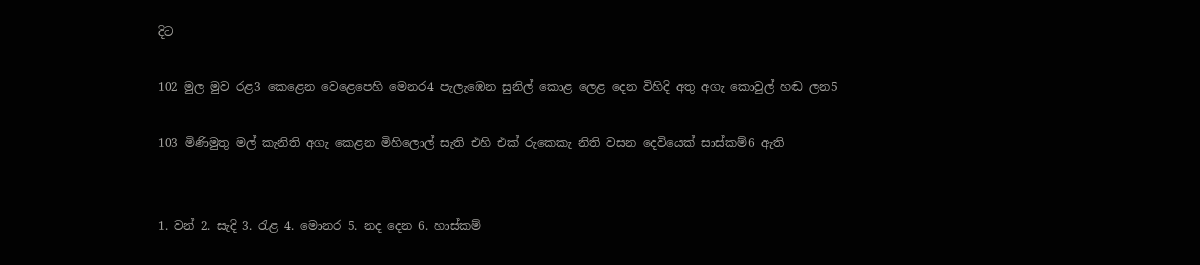දිට

102 මුල මුව රළ3 කෙළෙන වෙළෙපෙහි මෙනර4 පැලැඹෙන සුනිල් කොළ ලෙළ දෙන විහිදි අතු අගැ කොවුල් හඬ ලන5

103 මිණිමුතු මල් කැනිති අගැ කෙළන මිහිලොල් සැති එහි එක් රුකෙකැ නිති වසන දෙවියෙක් සාස්කම්6 ඇති


1. වන් 2. සැදි 3. රැළ 4. මොනර 5. නද දෙන 6. හාස්කම්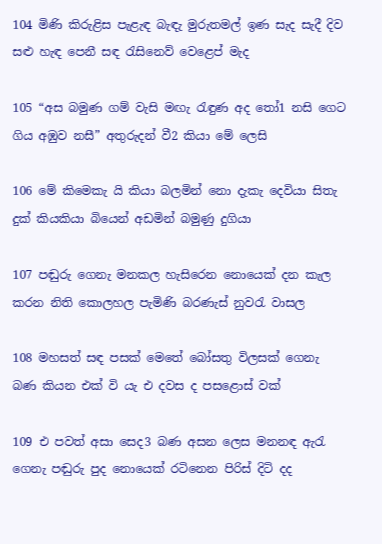104 මිණි කිරුළිස පැළැඳ බැඳැ මුරුතමල් ඉණ සැද සැදී දිව සළු හැඳ පෙනී සඳ රැසිනෙව් වෙළෙප් මැද

105 “අස බමුණ ගම් වැසි මඟැ රැඳුණ අද තෝ1 නසි ගෙට ගිය අඹුව නසී” අතුරුදන් වී2 කියා මේ ලෙසි

106 මේ කිමෙකැ යි කියා බලමින් නො දැකැ දෙවියා සිතැ දුක් කියකියා බියෙන් අඩමින් බමුණු දුගියා

107 පඬුරු ගෙනැ මනකල හැසිරෙන නොයෙක් දන කැල කරන නිති කොලහල පැමිණි බරණැස් නුවරැ වාසල

108 මහසත් සඳ පසක් මෙතේ බෝසතු විලසක් ගෙනැ බණ කියන එක් වි යැ එ දවස ද පසළොස් වක්

109 එ පවත් අසා සෙද3 බණ අසන ලෙස මනනඳ ඇරැ ගෙනැ පඬුරු පුද නොයෙක් රටිනෙන පිරිස් දිටි දද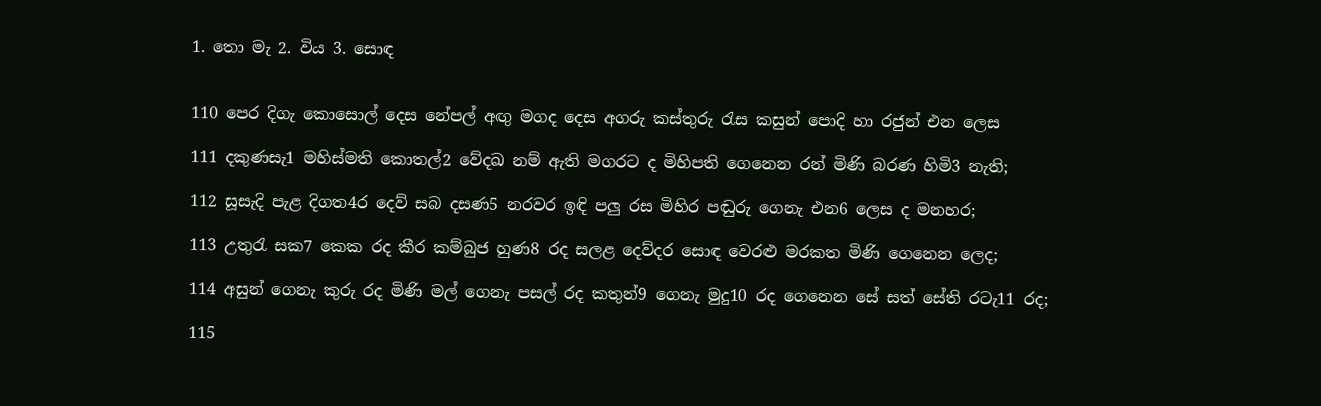1. තො මැ 2. විය 3. සොඳ


110 පෙර දිගැ කොසොල් දෙස නේපල් අඟු මගද දෙස අගරු කස්තුරු රැස කසුන් පොදි හා රජුන් එන ලෙස

111 දකුණසැ1 මහිස්මති කොතල්2 වේදඛ නම් ඇති මගරට ද මිහිපති ගෙනෙන රන් මිණි බරණ හිමි3 නැති;

112 සූසැදි පැළ දිගත4ර දෙව් සබ දසණ5 නරවර ඉඳි පලු රස මිහිර පඬුරු ගෙනැ එන6 ලෙස ද මනහර;

113 උතුරැ සක7 කෙක රද කීර කම්බුජ හුණ8 රද සලළ දෙව්දර සොඳ වෙරළු මරකත මිණි ගෙනෙන ලෙද;

114 අසුන් ගෙනැ කුරු රද මිණි මල් ගෙනැ පසල් රද කතුන්9 ගෙනැ මුදු10 රද ගෙනෙන සේ සත් සේති රටැ11 රද;

115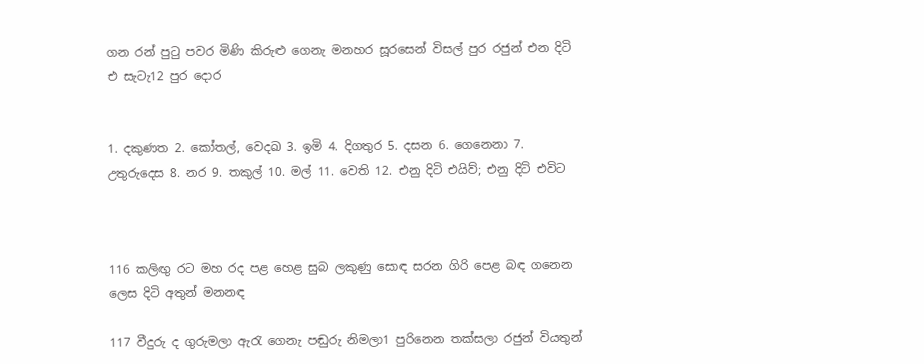ගන රන් පුටු පවර මිණි කිරුළු ගෙනැ මනහර සූරසෙන් විසල් පුර රජුන් එන දිටි එ සැටැ12 පුර දොර


1. දකුණත 2. කෝතල්, වෙදඛ 3. ඉමි 4. දිගතුර 5. දසන 6. ගෙනෙනා 7. උතුරුදෙස 8. නර 9. තකුල් 10. මල් 11. වෙති 12. එනු දිටි එයිව්; එනු දිටි එවිට



116 කලිඟු රට මහ රද පළ හෙළ සුබ ලකුණු සොඳ සරන ගිරි පෙළ බඳ ගනෙන ලෙස දිටි අතුන් මනන‍ඳ

117 වීදුරු ද ගුරුමලා ඇරැ ගෙනැ පඬුරු නිමලා1 පුරිනෙන තක්සලා රජුන් වියතුන්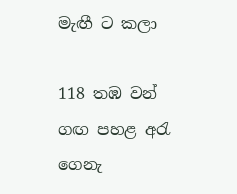මැඟී ට කලා

118 තඹ වන් ගඟ පහළ අරැ ගෙනැ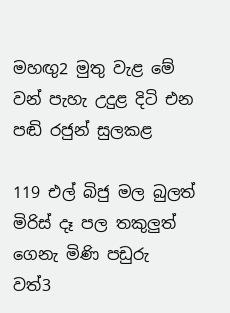මහඟු2 මුතු වැළ මේ වන් පැහැ උදුළ දිටි එන පඬි රජුන් සුලකළ

119 එල් බිජු මල බුලත් මිරිස් දෑ පල තකුලුත් ගෙනැ මිණි පඩුරු වත්3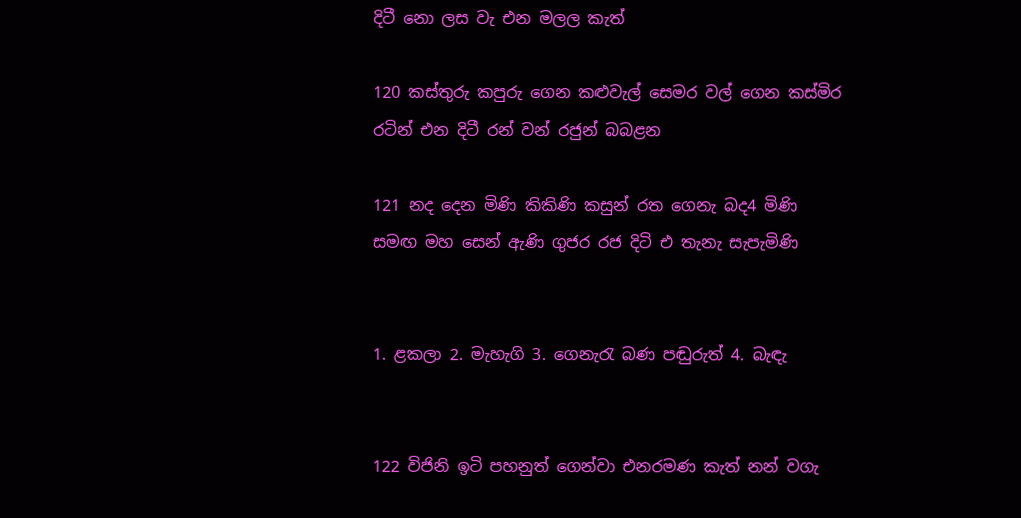දිටී නො ලස වැ එන මලල කැත්

120 කස්තුරු කපුරු ගෙන කළුවැල් සෙමර වල් ගෙන කස්මිර රටින් එන දිටී රන් වන් රජුන් බබළන

121 නද දෙන මිණි කිකිණි කසුන් රත ගෙනැ බද4 මිණි සමඟ මහ සෙන් ඇණි ගුජර රජ දිටි එ තැනැ සැපැමිණි


1. ළකලා 2. මැහැගි 3. ගෙනැරැ බණ පඬුරුත් 4. බැඳැ


122 විජිනි ඉටි පහනුත් ගෙන්වා එනරමණ කැත් නන් වගැ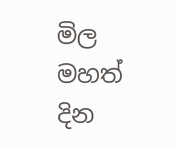මිල මහත් දින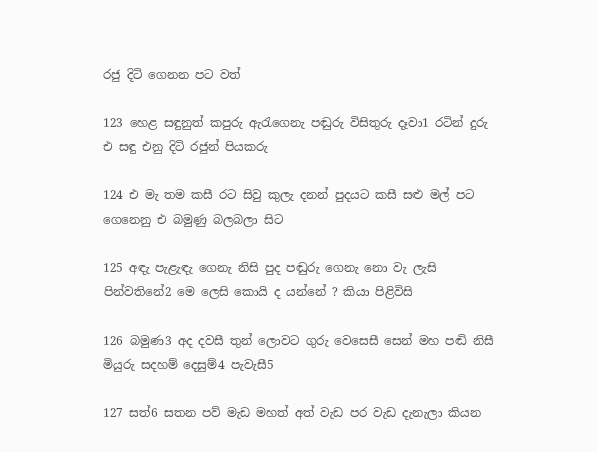රජු දිටි ගෙනන පට වත්

123 හෙළ සඳුනුත් කපුරු ඇරැගෙනැ පඬුරු විසිතුරු දෑවා1 රටින් දුරු එ සඳු එනු දිටි රජුන් පියකරු

124 එ මැ තම කසී රට සිවු කුලැ දනන් පුදයට කසී සළු මල් පට ගෙනෙනු එ බමුණු බලබලා සිට

125 අඳැ පැළැඳැ ගෙනැ නිසි පුද පඬුරු ගෙනැ නො වැ ලැසි පින්වතිනේ2 මෙ ලෙසි කොයි ද යන්නේ ? කියා පිළිවිසි

126 බමුණ3 අද දවසී තුන් ලොවට ගුරු වෙසෙසී සෙන් මහ පඬි නිසී මියුරු සදහම් දෙසුම්4 පැවැසී5

127 සත්6 සතන පව් මැඩ මහත් අත් වැඩ පර වැඩ දැනැලා කියන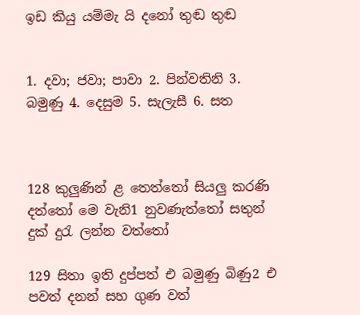ඉඩ කියු යම්මැ යි දනෝ තුඬ තුඬ


1. දවා; ජවා; පාවා 2. පින්වතිනි 3. බමුණු 4. දෙසුම 5. සැලැසී 6. සත



128 කුලුණින් ළ තෙත්තෝ සියලු කරණි දත්තෝ මෙ වැනි1 නුවණැත්තෝ සතුන් දුක් දුරැ ලන්න වත්තෝ

129 සිතා ඉති දුප්පත් එ බමුණු බිණු2 එ පවත් දනන් සහ ගුණ වත්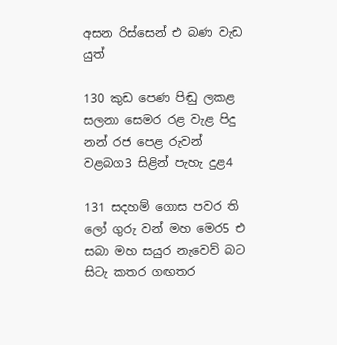අසන රිස්සෙන් එ බණ වැඩ යුත්

130 කුඩ පෙණ පිඬු ලකළ සලනා සෙමර රළ වැළ පිදු නන් රජ පෙළ රුවන් වළබග3 සිළින් පැහැ දුළ4

131 සදහම් ගොස පවර ති ලෝ ගුරු වන් මහ මෙර5 එ සබා මහ සයුර නැවෙව් බට සිටැ කතර ගඟ‍තර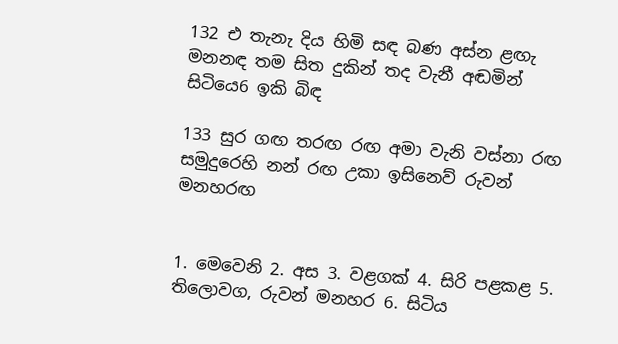132 එ තැනැ දිය හිමි සඳ බණ අස්න ළඟැ මනනඳ තම සිත දුකින් තද වැනී අඬමින් සි‍ටියෙ6 ඉකි බිඳ

133 සුර ගඟ තරඟ රඟ අමා වැනි වස්නා රඟ සමුදුරෙහි නන් රඟ උකා ඉසිනෙව් රුවන් මනහරඟ


1. මෙවෙනි 2. අස 3. වළගක් 4. සිරි පළකළ 5. තිලොවග, රුවන් මනහර 6. සිටිය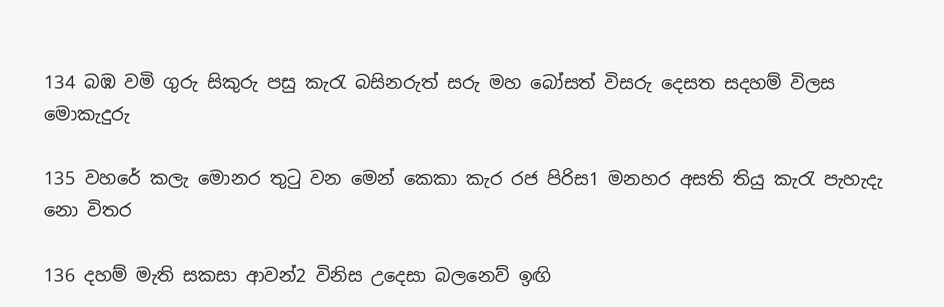134 බඹ වමි ගුරු සිකුරු පසු කැරැ බසිනරුත් සරු මහ බෝසත් විසරු දෙසත සදහම් විලස මොකැදුරු

135 වහරේ කලැ මොනර තුටු වන මෙන් කෙ‍කා කැර රජ පිරිස1 මනහර අසති තියු කැරැ පැහැදැ නො විතර

136 දහම් මැති සකසා ආවන්2 විනිස උදෙසා බලනෙව් ඉඟි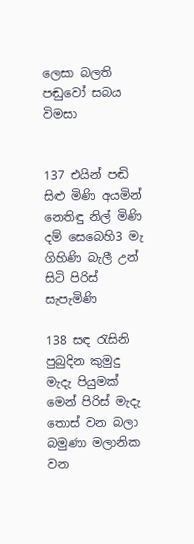ලෙසා බලති පඬුවෝ සබය විමසා


137 එයින් පඬි සිළු මිණි අයමින් නෙතිඳු නිල් මිණි දම් සෙබෙහි3 මැ ගිහිණි බැලී උන් සිටි පිරිස් සැපැමිණි

138 සඳ රැසිනි පුබුදින කුමුදු මැදැ පියුමක් මෙන් පිරිස් මැදැ තොස් වන බලා බමුණා මලානික වන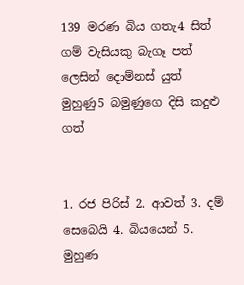139 මරණ බිය ගතැ4 සිත් ගම් වැසි‍යකු බැගෑ පත් ලෙසින් දොම්නස් යුත් මුහුණු5 බමුණුගෙ දිසි කදුළු ගත්


1. රජ පිරිස් 2. ආවත් 3. දම් සෙබෙයි 4. බියයෙන් 5. මුහුණ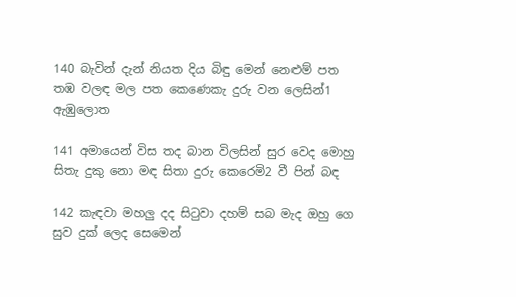140 බැවින් දැන් නියත දිය බිඳු මෙන් නෙළුම් පත තඹ වලඳ මල පත කෙණෙකැ දුරු වන ලෙසින්1 ඇඹුලොත

141 අමායෙන් විස තද බාන විලසින් සුර වෙද මොහු සිතැ දුකු නො මඳ සිතා දුරු කෙරෙමි2 වී පින් බඳ

142 කැඳවා මහලු දද සිටුවා දහම් සබ මැද ඔහු ගෙ සුව දුක් ලෙද සෙමෙන්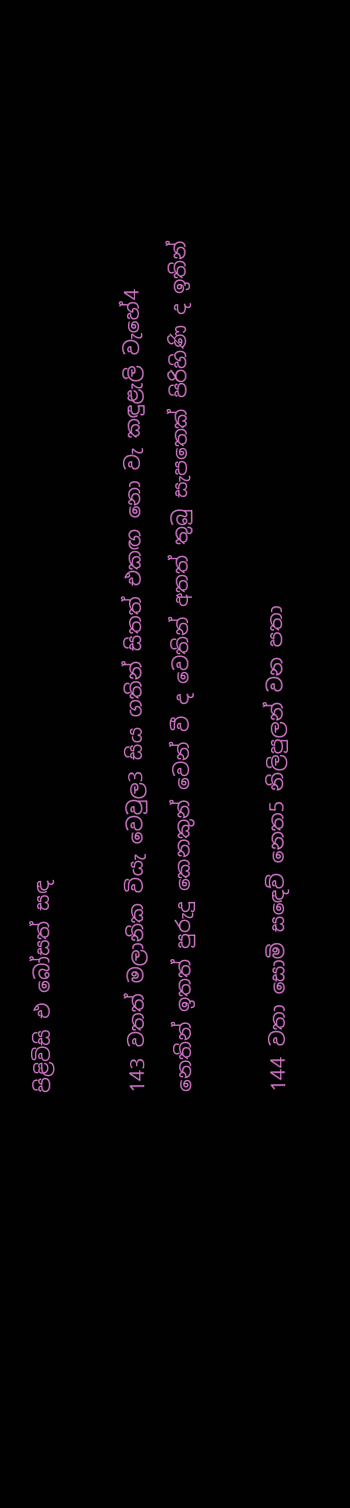පිළිවිසි එ බෝසත් සඳ

143 වතත් මලානික වියැ වෙවුල3 සිය ගතින් සිතත් එකඟ නො වැ කඳුළැලි වැහේ4 නෙතින් ඉතත් පුරුදු කෙනකුන් වෙන් වී ද වෙතින් අතත් තුබු සැපතෙක් පිරිහිණි ද ඉතින්

144 වතා සොමි ස‍ඳෙව් නෙත5 නිලිපුලන් වන පතා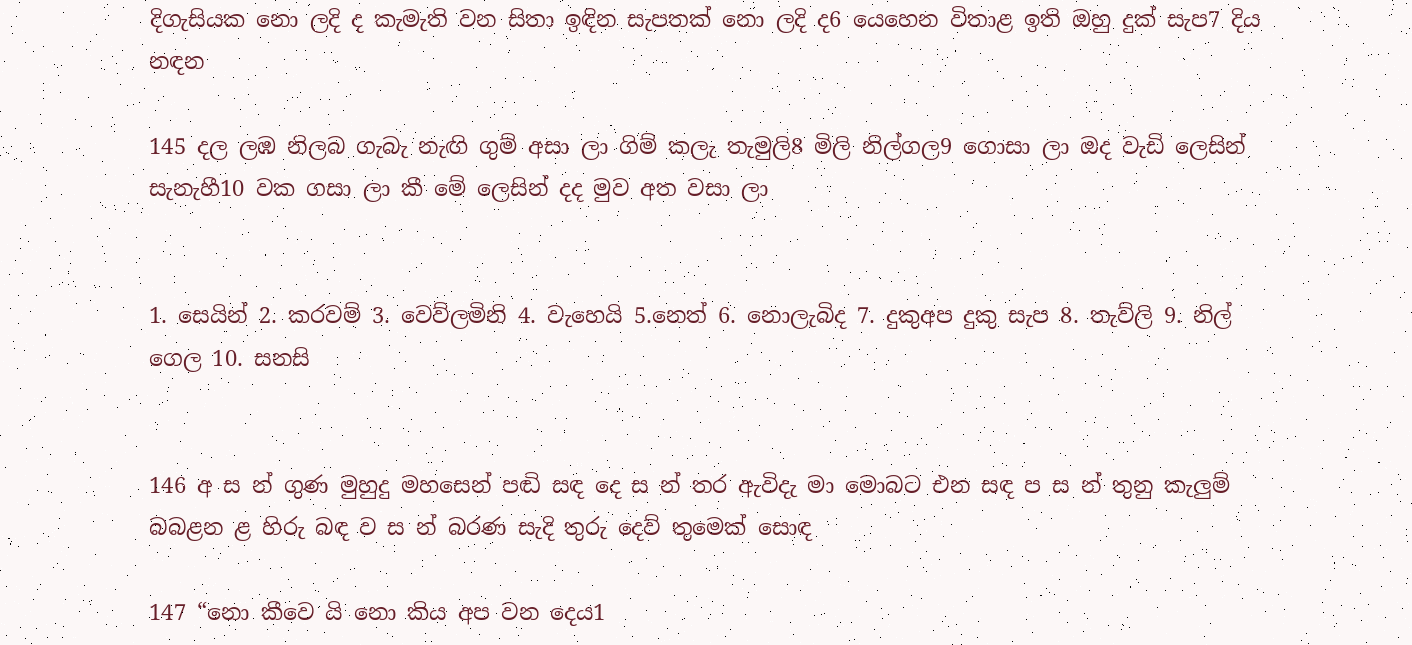දිගැසියක නො ලදි ද කැමැති වන සිතා ඉඳින සැපතක් නො ලදි ද6 යෙහෙන විතාළ ඉති ඔහු දුක් සැප7 දිය නඳන

145 දල ලඹ නිලබ ගැබැ නැඟි ගුම් අසා ලා ගිම් කලැ තැමුලි8 මිලි නිල්ගල9 ගොසා ලා ඔද වැඩි ලෙසින් සැනැහී10 වක ගසා ලා කී මේ ලෙසින් දද මුව අත වසා ලා


1. සෙයින් 2. කරවම් 3. වෙව්ලමිනි 4. වැහෙයි 5.නෙත් 6. නොලැබිද 7. දුකුඅප දුකු සැප 8. තැව්ලි 9. නිල් ගෙල 10. සනසි


146 අ ස න් ගුණ මුහුදු මහසෙන් පඬි සඳ දෙ ස න් තර ඇවිදැ මා මොබට එන සඳ ප ස න් තුනු කැලුම් බබළන ළ හිරු බඳ ව ස න් බරණ සැදි තුරු දෙව් තුමෙක් සොඳ

147 “නො කීවෙ යි නො කිය අප වන දෙය1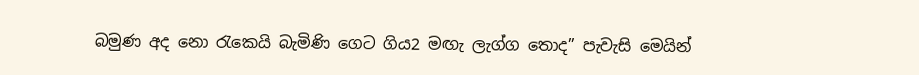බමුණ අද නො රැකෙයි බැමිණි ගෙට ගිය2 මඟැ ලැග්ග තොද” පැවැසි මෙයින්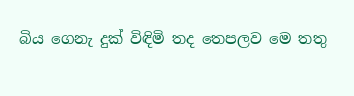බිය ගෙනැ දුක් විඳිමි තද තෙපලව මෙ තතු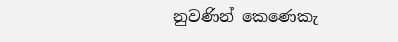නුවණින් කෙණෙකැ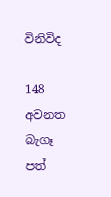විනිවිද

148 අවනත බැගෑ පත්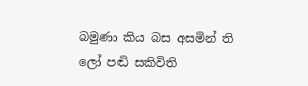බමුණා කිය බස අසමින් ති ලෝ පඬි සකිවිති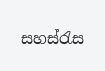සහස්රැස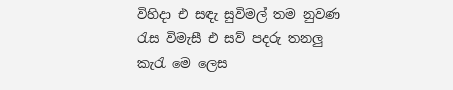විහිදා එ සඳැ සුවිමල් තම නුවණ රැස විමැසී එ සව් පදරු තනලු කැරැ මෙ ලෙස